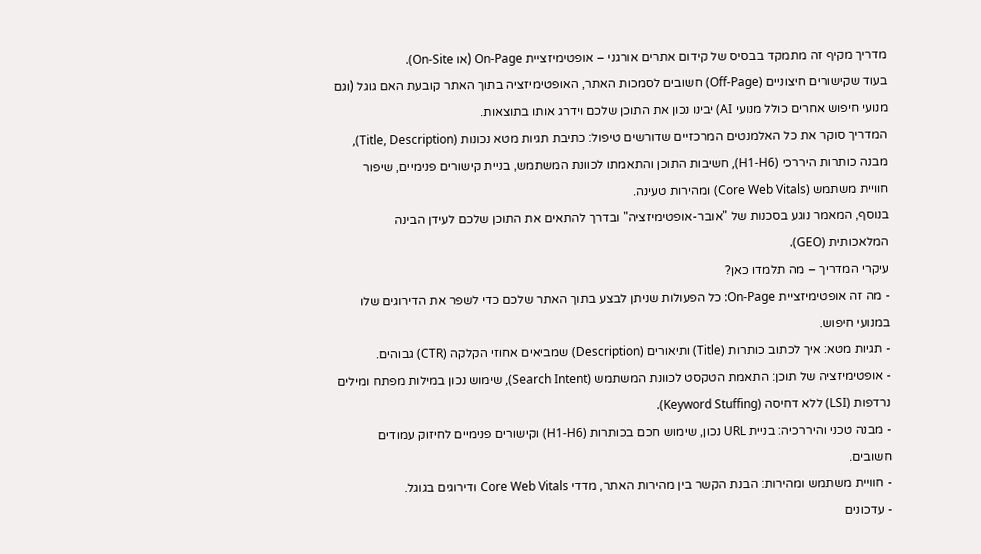מדריך מקיף זה מתמקד בבסיס של קידום אתרים אורגני – אופטימיזציית On-Page (או On-Site).
בעוד שקישורים חיצוניים (Off-Page) חשובים לסמכות האתר, האופטימיזציה בתוך האתר קובעת האם גוגל (וגם מנועי חיפוש אחרים כולל מנועי AI) יבינו נכון את התוכן שלכם וידרג אותו בתוצאות.
המדריך סוקר את כל האלמנטים המרכזיים שדורשים טיפול: כתיבת תגיות מטא נכונות (Title, Description), מבנה כותרות היררכי (H1-H6), חשיבות התוכן והתאמתו לכוונת המשתמש, בניית קישורים פנימיים, שיפור חוויית משתמש (Core Web Vitals) ומהירות טעינה.
בנוסף, המאמר נוגע בסכנות של "אובר-אופטימיזציה" ובדרך להתאים את התוכן שלכם לעידן הבינה המלאכותית (GEO).
עיקרי המדריך – מה תלמדו כאן?
- מה זה אופטימיזציית On-Page: כל הפעולות שניתן לבצע בתוך האתר שלכם כדי לשפר את הדירוגים שלו במנועי חיפוש.
- תגיות מטא: איך לכתוב כותרות (Title) ותיאורים (Description) שמביאים אחוזי הקלקה (CTR) גבוהים.
- אופטימיזציה של תוכן: התאמת הטקסט לכוונת המשתמש (Search Intent), שימוש נכון במילות מפתח ומילים נרדפות (LSI) ללא דחיסה (Keyword Stuffing).
- מבנה טכני והיררכיה: בניית URL נכון, שימוש חכם בכותרות (H1-H6) וקישורים פנימיים לחיזוק עמודים חשובים.
- חוויית משתמש ומהירות: הבנת הקשר בין מהירות האתר, מדדי Core Web Vitals ודירוגים בגוגל.
- עדכונים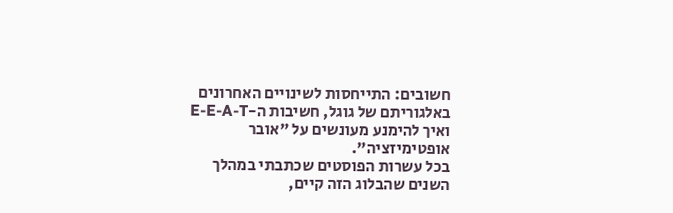חשובים: התייחסות לשינויים האחרונים באלגוריתם של גוגל, חשיבות ה-E-E-A-T ואיך להימנע מעונשים על "אובר אופטימיזציה".
בכל עשרות הפוסטים שכתבתי במהלך השנים שהבלוג הזה קיים,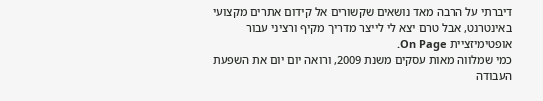דיברתי על הרבה מאד נושאים שקשורים אל קידום אתרים מקצועי באינטרנט, אבל טרם יצא לי לייצר מדריך מקיף ורציני עבור אופטימיזציית On Page.
כמי שמלווה מאות עסקים משנת 2009, ורואה יום יום את השפעת העבודה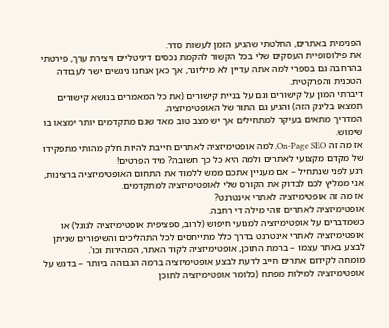הפנימית באתרים, החלטתי שהגיע הזמן לעשות סדר.
את פילוסופיית העסקים שלי בכל הקשור להקמת נכסים דיגיטליים ויצירת ערך, פירטתי בהרחבה גם בספרי למה אתה עדיין לא מיליונר, אך כאן אנחנו ניגשים ישר לעבודה הטכנית והפרקטית.
דיברתי המון על קישורים וגם על בניית קישורים (את כל המאמרים בנושא קישורים תמצאו בלינק הזה) והגיע גם התור של האופטימיזציה.
המדריך מתאים בעיקר למתחילים אך יש מצב טוב מאד שגם מתקדמים יותר ימצאו בו שימוש.
אז מה זה On-Page SEO, למה אופטימיזציה לאתרים חייבת להיות חלק מהותי מתפקידו של מקדם מקצועי לאתרים ולמה היא כל כך חשובה? מיד הפרטים!
רגע לפני שנתחיל – אם מעניין אתכם ממש ללמוד את התחום האופטימיזציה ברצינות, אני ממליץ לכם לבדוק את הקורס שלי לאופטימיזציה למתקדמים.
אז מה זה אופטימיזציה לאתרי אינטרנט?
אופטימיזציה לאתרים זוהי מילה די רחבה.
כשמדברים על אופטימיזציה למנועי חיפוש (לרוב, ספציפית אופטימיזציה לגוגל) או אופטימיזציה לאתרי אינטרנט בדרך כלל מתייחסים לכל התהליכים והשיפורים שניתן לבצע באתר עצמו – ברמת התוכן, אופטימיזציה לקוד האתר, המהירות וכו'.
מומחה לקידום אתרים חייב לדעת לבצע אופטימיזציה ברמה הגבוהה ביותר – בדגש על אופטימיזציה למילות מפתח (כלומר אופטימיזציה לתוכן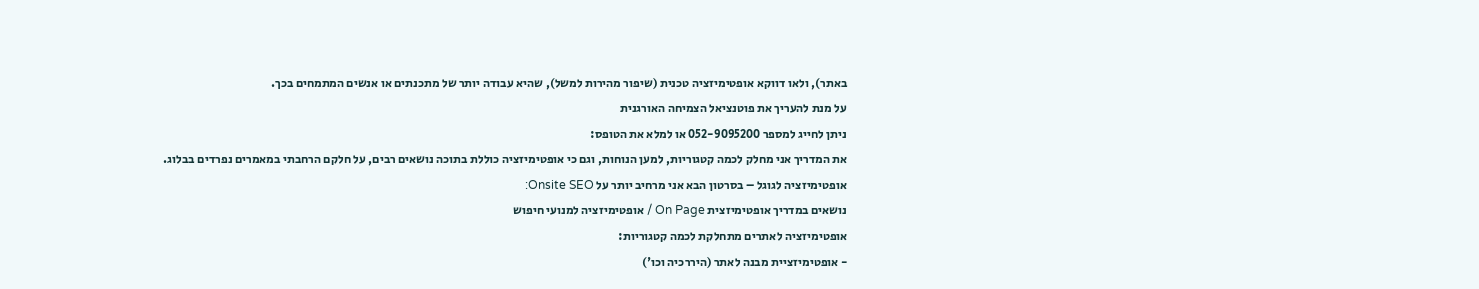באתר), ולאו דווקא אופטימיזציה טכנית (שיפור מהירות למשל), שהיא עבודה יותר של מתכנתים או אנשים המתמחים בכך.
על מנת להעריך את פוטנציאל הצמיחה האורגנית
ניתן לחייג למספר 052-9095200 או למלא את הטופס:
את המדריך אני מחלק לכמה קטגוריות, למען הנוחות, וגם כי אופטימיזציה כוללת בתוכה נושאים רבים, על חלקם הרחבתי במאמרים נפרדים בבלוג.
אופטימיזציה לגוגל – בסרטון הבא אני מרחיב יותר על Onsite SEO:
נושאים במדריך אופטימיזצית On Page / אופטימיזציה למנועי חיפוש
אופטימיזציה לאתרים מתחלקת לכמה קטגוריות:
- אופטימיזציית מבנה לאתר (היררכיה וכו')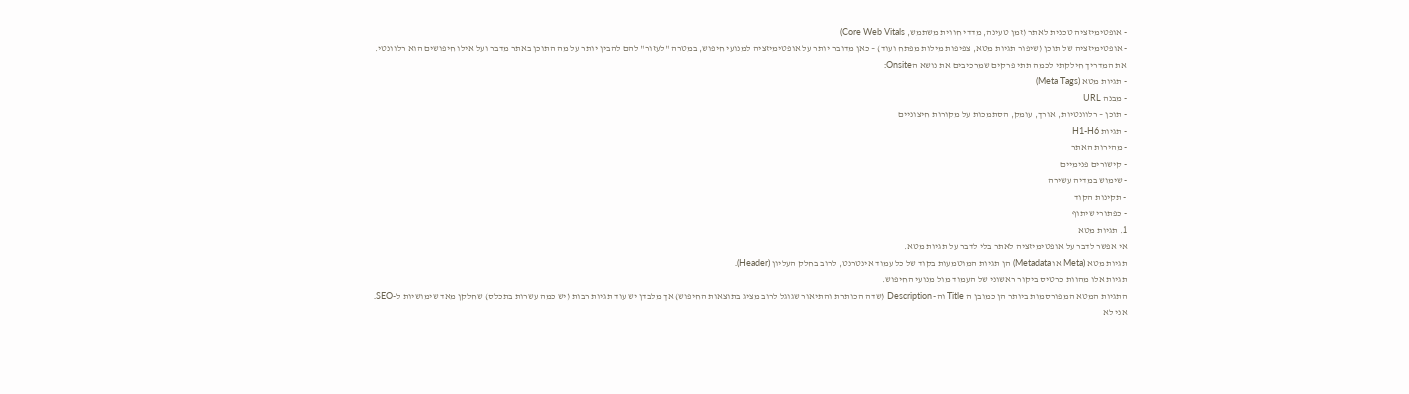- אופטימיזציה טכנית לאתר (זמן טעינה, מדדי חווית משתמש, Core Web Vitals)
- אופטימיזציה של תוכן (שיפור תגיות מטא, צפיפות מילות מפתח ועוד) – כאן מדובר יותר על אופטימיזציה למנועי חיפוש, במטרה "לעזור" להם להבין יותר על מה התוכן באתר מדבר ועל אילו חיפושים הוא רלוונטי.
את המדריך חילקתי לכמה תתי פרקים שמרכיבים את נושא הOnsite:
- תגיות מטא (Meta Tags)
- מבנה URL
- תוכן – רלוונטיות, אורך, עומק, הסתמכות על מקורות חיצוניים
- תגיות H1-H6
- מהירות האתר
- קישורים פנימיים
- שימוש במדיה עשירה
- תקינות הקוד
- כפתורי שיתוף
1. תגיות מטא
אי אפשר לדבר על אופטימיזציה לאתר בלי לדבר על תגיות מטא.
תגיות מטא (Meta או Metadata) הן תגיות המוטמעות בקוד של כל עמוד אינטרנט, לרוב בחלק העליון (Header).
תגיות אלו מהוות כרטיס ביקור ראשוני של העמוד מול מנועי החיפוש.
התגיות המטא המפורסמות ביותר הן כמובן ה Title וה- Description (שדה הכותרת והתיאור שגוגל לרוב מציג בתוצאות החיפוש) אך מלבדן יש עוד תגיות רבות (יש כמה עשרות בתכלס) שחלקן מאד שימושיות ל-SEO.
אני לא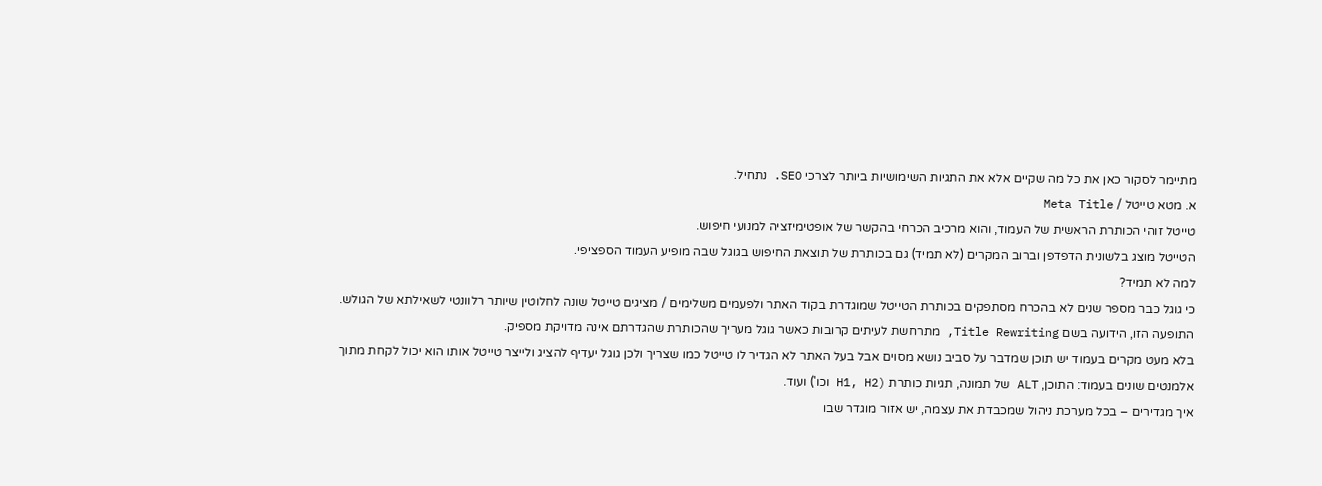מתיימר לסקור כאן את כל מה שקיים אלא את התגיות השימושיות ביותר לצרכי SEO. נתחיל.
א. מטא טייטל / Meta Title
טייטל זוהי הכותרת הראשית של העמוד, והוא מרכיב הכרחי בהקשר של אופטימיזציה למנועי חיפוש.
הטייטל מוצג בלשונית הדפדפן וברוב המקרים (לא תמיד) גם בכותרת של תוצאת החיפוש בגוגל שבה מופיע העמוד הספציפי.
למה לא תמיד?
כי גוגל כבר מספר שנים לא בהכרח מסתפקים בכותרת הטייטל שמוגדרת בקוד האתר ולפעמים משלימים / מציגים טייטל שונה לחלוטין שיותר רלוונטי לשאילתא של הגולש.
התופעה הזו, הידועה בשם Title Rewriting, מתרחשת לעיתים קרובות כאשר גוגל מעריך שהכותרת שהגדרתם אינה מדויקת מספיק.
בלא מעט מקרים בעמוד יש תוכן שמדבר על סביב נושא מסוים אבל בעל האתר לא הגדיר לו טייטל כמו שצריך ולכן גוגל יעדיף להציג ולייצר טייטל אותו הוא יכול לקחת מתוך אלמנטים שונים בעמוד: התוכן, ALT של תמונה, תגיות כותרת (H1, H2 וכו') ועוד.
איך מגדירים – בכל מערכת ניהול שמכבדת את עצמה, יש אזור מוגדר שבו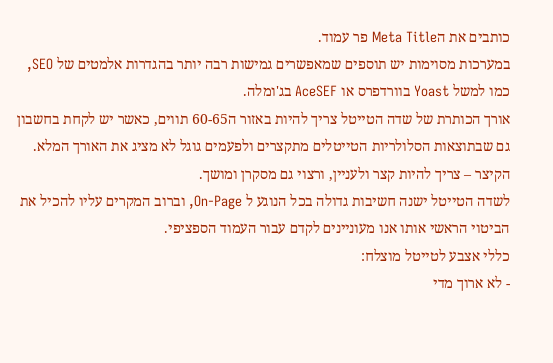כותבים את הMeta Title פר עמוד.
במערכות מסוימות יש תוספים שמאפשרים גמישות רבה יותר בהגדרות אלמטים של SEO, כמו למשל Yoast בוורדפרס או AceSEF בג'ומלה.
אורך הכותרת של שדה הטייטל צריך להיות באזור ה60-65 תווים, כאשר יש לקחת בחשבון גם שבתוצאות הסלולריות הטייטלים מתקצרים ולפעמים גוגל לא מציג את האורך המלא.
הקיצר – צריך להיות קצר ולעניין, ורצוי גם מסקרן ומושך.
לשדה הטייטל ישנה חשיבות גדולה בכל הנוגע ל On-Page, וברוב המקרים עליו להכיל את הביטוי הראשי אותו אנו מעוניינים לקדם עבור העמוד הספציפי.
כללי אצבע לטייטל מוצלח:
- לא ארוך מדי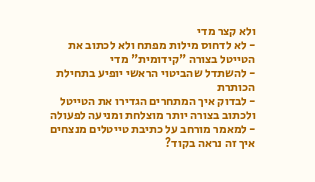ולא קצר מדי
- לא לדחוס מילות מפתח ולא לכתוב את הטייטל בצורה "קידומית" מדי
- להשתדל שהביטוי הראשי יופיע בתחילת הכותרת
- לבדוק איך המתחרים הגדירו את הטייטל ולכתוב בצורה יותר מוצלחת ומניעה לפעולה
- למאמר מורחב על כתיבת טייטלים מנצחים
איך זה נראה בקוד?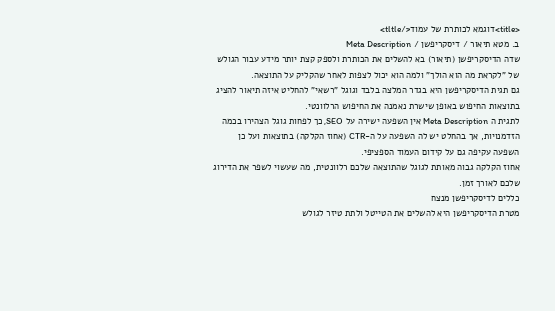<title>דוגמא לכותרת של עמוד</tltle>
ב. מטא תיאור / דיסקריפשן / Meta Description
שדה הדיסקריפשן (תיאור) בא להשלים את הכותרת ולספק קצת יותר מידע עבור הגולש של "לקראת מה הוא הולך" ולמה הוא יכול לצפות לאחר שהקליק על התוצאה.
גם תגית הדיסקריפשן היא בגדר המלצה בלבד וגוגל "רשאי" להחליט איזה תיאור להציג בתוצאות החיפוש באופן שישרת נאמנה את החיפוש הרלוונטי.
לתגית ה Meta Description אין השפעה ישירה על SEO, כך לפחות גוגל הצהירו בכמה הזדמנויות, אך בהחלט יש לה השפעה על ה-CTR (אחוז הקלקה) בתוצאות ועל כן השפעה עקיפה גם על קידום העמוד הספציפי.
אחוז הקלקה גבוה מאותת לגוגל שהתוצאה שלכם רלוונטית, מה שעשוי לשפר את הדירוג שלכם לאורך זמן.
כללים לדיסקריפשן מנצח
מטרת הדיסקריפשן היא להשלים את הטייטל ולתת טיזר לגולש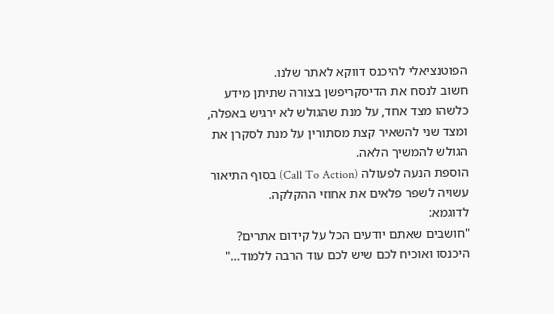הפוטנציאלי להיכנס דווקא לאתר שלנו.
חשוב לנסח את הדיסקריפשן בצורה שתיתן מידע כלשהו מצד אחד, על מנת שהגולש לא ירגיש באפלה, ומצד שני להשאיר קצת מסתורין על מנת לסקרן את הגולש להמשיך הלאה.
הוספת הנעה לפעולה (Call To Action) בסוף התיאור עשויה לשפר פלאים את אחוזי ההקלקה.
לדוגמא:
"חושבים שאתם יודעים הכל על קידום אתרים? היכנסו ואוכיח לכם שיש לכם עוד הרבה ללמוד…"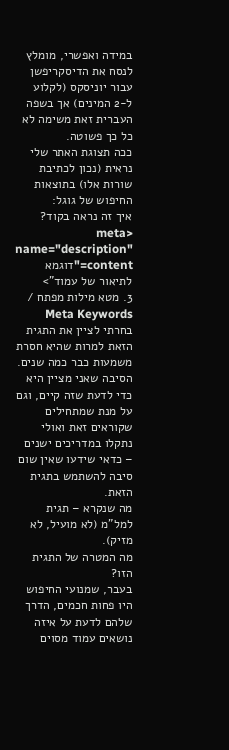במידה ואפשרי, מומלץ לנסח את הדיסקריפשן עבור יוניסקס (לקלוע ל-2 המינים) אך בשפה העברית זאת משימה לא כל כך פשוטה.
ככה תצוגת האתר שלי נראית (נכון לכתיבת שורות אלו) בתוצאות החיפוש של גוגל:
איך זה נראה בקוד?
<meta name="description" content="דוגמא לתיאור של עמוד">
3. מטא מילות מפתח / Meta Keywords
בחרתי לציין את התגית הזאת למרות שהיא חסרת משמעות כבר כמה שנים.
הסיבה שאני מציין היא כדי לדעת שזה קיים, וגם על מנת שמתחילים שקוראים זאת ואולי נתקלו במדריכים ישנים – כדאי שידעו שאין שום סיבה להשתמש בתגית הזאת.
מה שנקרא – תגית למל"מ (לא מועיל, לא מזיק).
מה המטרה של התגית הזו?
בעבר, שמנועי החיפוש היו פחות חכמים, הדרך שלהם לדעת על איזה נושאים עמוד מסוים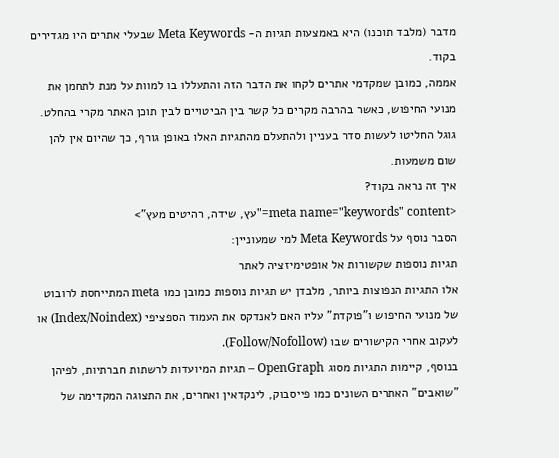מדבר (מלבד תוכנו) היא באמצעות תגיות ה- Meta Keywords שבעלי אתרים היו מגדירים בקוד.
אממה, כמובן שמקדמי אתרים לקחו את הדבר הזה והתעללו בו למוות על מנת לתחמן את מנועי החיפוש, כאשר בהרבה מקרים כל קשר בין הביטויים לבין תוכן האתר מקרי בהחלט.
גוגל החליטו לעשות סדר בעניין ולהתעלם מהתגיות האלו באופן גורף, כך שהיום אין להן שום משמעות.
איך זה נראה בקוד?
<meta name="keywords" content="עץ, שידה, רהיטים מעץ">
הסבר נוסף על Meta Keywords למי שמעוניין:
תגיות נוספות שקשורות אל אופטימיזציה לאתר
אלו התגיות הנפוצות ביותר, מלבדן יש תגיות נוספות כמובן כמו meta המתייחסת לרובוט של מנועי החיפוש ו"פוקדת" עליו האם לאנדקס את העמוד הספציפי (Index/Noindex) או לעקוב אחרי הקישורים שבו (Follow/Nofollow).
בנוסף, קיימות התגיות מסוג OpenGraph – תגיות המיועדות לרשתות חברתיות, לפיהן "שואבים" האתרים השונים כמו פייסבוק, לינקדאין ואחרים, את התצוגה המקדימה של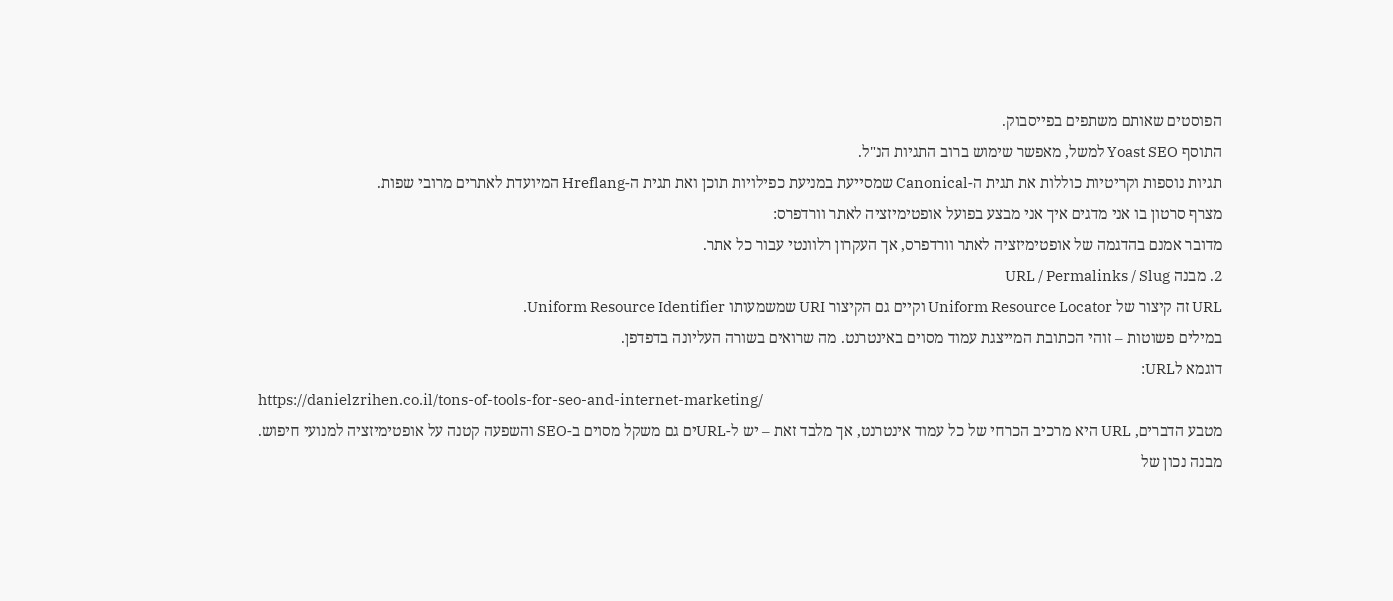הפוסטים שאותם משתפים בפייסבוק.
התוסף Yoast SEO למשל, מאפשר שימוש ברוב התגיות הנ"ל.
תגיות נוספות וקריטיות כוללות את תגית ה-Canonical שמסייעת במניעת כפילויות תוכן ואת תגית ה-Hreflang המיועדת לאתרים מרובי שפות.
מצרף סרטון בו אני מדגים איך אני מבצע בפועל אופטימיזציה לאתר וורדפרס:
מדובר אמנם בהדגמה של אופטימיזציה לאתר וורדפרס, אך העקרון רלוונטי עבור כל אתר.
2. מבנה URL / Permalinks / Slug
URL זה קיצור של Uniform Resource Locator וקיים גם הקיצור URI שמשמעותו Uniform Resource Identifier.
במילים פשוטות – זוהי הכתובת המייצגת עמוד מסוים באינטרנט. מה שרואים בשורה העליונה בדפדפן.
דוגמא לURL:
https://danielzrihen.co.il/tons-of-tools-for-seo-and-internet-marketing/
מטבע הדברים, URL היא מרכיב הכרחי של כל עמוד אינטרנט, אך מלבד זאת – יש ל-URLים גם משקל מסוים ב-SEO והשפעה קטנה על אופטימיזציה למנועי חיפוש.
מבנה נכון של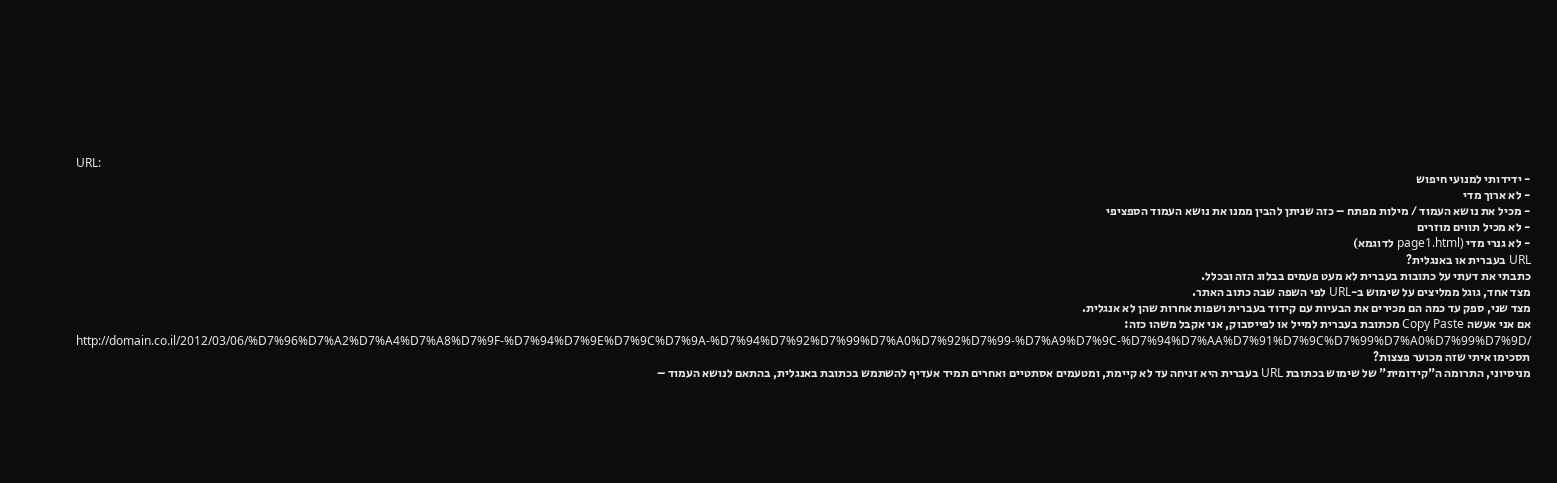URL:
- ידידותי למנועי חיפוש
- לא ארוך מדי
- מכיל את נושא העמוד / מילות מפתח – כזה שניתן להבין ממנו את נושא העמוד הספציפי
- לא מכיל תווים מוזרים
- לא גנרי מדי (page1.html לדוגמא)
URL בעברית או באנגלית?
כתבתי את דעתי על כתובות בעברית לא מעט פעמים בבלוג הזה ובכלל.
מצד אחד, גוגל ממליצים על שימוש ב-URL לפי השפה שבה כתוב האתר.
מצד שני, ספק עד כמה הם מכירים את הבעיות עם קידוד בעברית ושפות אחרות שהן לא אנגלית.
אם אני אעשה Copy Paste מכתובת בעברית למייל או לפייסבוק, אני אקבל משהו כזה:
http://domain.co.il/2012/03/06/%D7%96%D7%A2%D7%A4%D7%A8%D7%9F-%D7%94%D7%9E%D7%9C%D7%9A-%D7%94%D7%92%D7%99%D7%A0%D7%92%D7%99-%D7%A9%D7%9C-%D7%94%D7%AA%D7%91%D7%9C%D7%99%D7%A0%D7%99%D7%9D/
תסכימו איתי שזה מכוער פצצות?
מניסיוני, התרומה ה"קידומית" של שימוש בכתובת URL בעברית היא זניחה עד לא קיימת, ומטעמים אסתטיים ואחרים תמיד אעדיף להשתמש בכתובת באנגלית, בהתאם לנושא העמוד –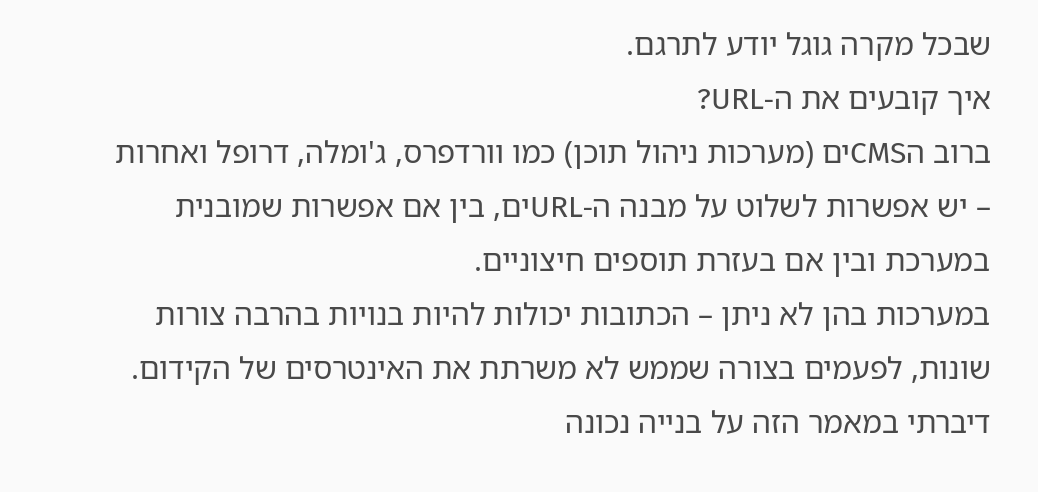שבכל מקרה גוגל יודע לתרגם.
איך קובעים את ה-URL?
ברוב הCMSים (מערכות ניהול תוכן) כמו וורדפרס, ג'ומלה, דרופל ואחרות – יש אפשרות לשלוט על מבנה ה-URLים, בין אם אפשרות שמובנית במערכת ובין אם בעזרת תוספים חיצוניים.
במערכות בהן לא ניתן – הכתובות יכולות להיות בנויות בהרבה צורות שונות, לפעמים בצורה שממש לא משרתת את האינטרסים של הקידום.
דיברתי במאמר הזה על בנייה נכונה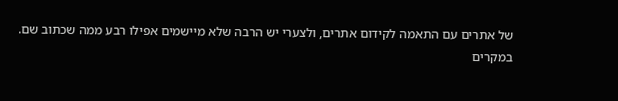של אתרים עם התאמה לקידום אתרים, ולצערי יש הרבה שלא מיישמים אפילו רבע ממה שכתוב שם.
במקרים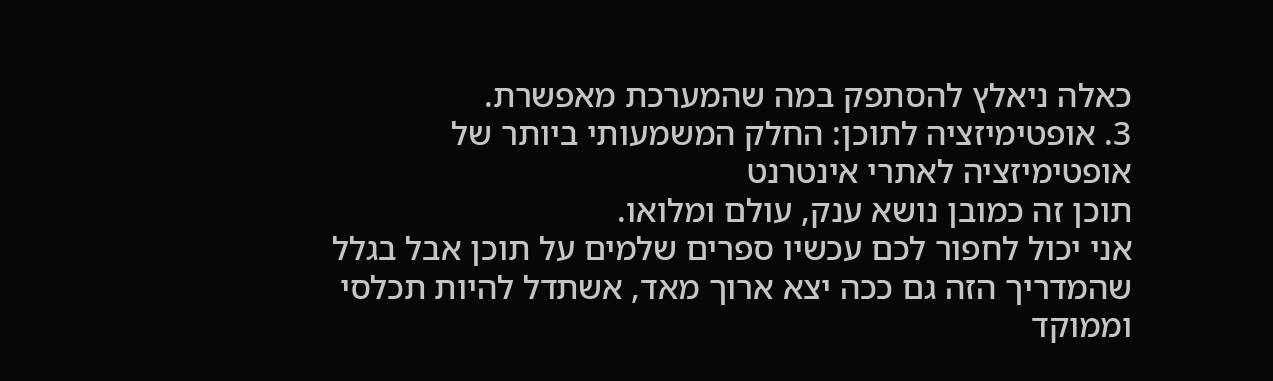כאלה ניאלץ להסתפק במה שהמערכת מאפשרת.
3. אופטימיזציה לתוכן: החלק המשמעותי ביותר של אופטימיזציה לאתרי אינטרנט
תוכן זה כמובן נושא ענק, עולם ומלואו.
אני יכול לחפור לכם עכשיו ספרים שלמים על תוכן אבל בגלל שהמדריך הזה גם ככה יצא ארוך מאד, אשתדל להיות תכלסי וממוקד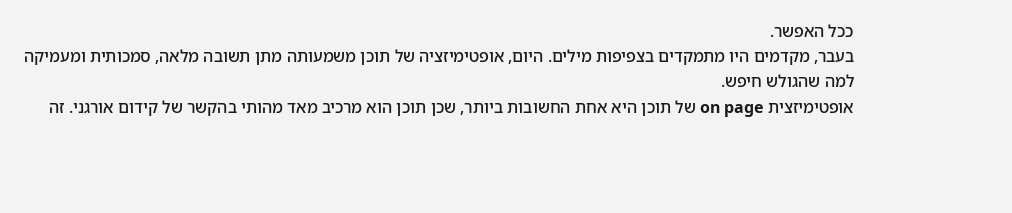ככל האפשר.
בעבר, מקדמים היו מתמקדים בצפיפות מילים. היום, אופטימיזציה של תוכן משמעותה מתן תשובה מלאה, סמכותית ומעמיקה למה שהגולש חיפש.
אופטימיזצית on page של תוכן היא אחת החשובות ביותר, שכן תוכן הוא מרכיב מאד מהותי בהקשר של קידום אורגני. זה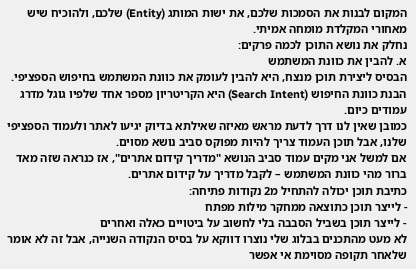המקום לבנות את הסמכות שלכם, את ישות המותג (Entity) שלכם, ולהוכיח שיש מאחורי המקלדת מומחה אמיתי.
נחלק את נושא התוכן לכמה פרקים:
א. להבין את כוונת המשתמש
הבסיס ליצירת תוכן מנצח, היא להבין לעומק את כוונת המשתמש בחיפוש הספציפי.
הבנת כוונת החיפוש (Search Intent) היא הקריטריון מספר אחד שלפיו גוגל מדרג עמודים כיום.
כמובן שאין לנו דרך לדעת מראש מאיזה שאילתא בדיוק יגיעו לאתר ולעמוד הספציפי שלנו, אבל תוכן העמוד צריך להיות מפוקס סביב נושא מסוים.
אם למשל אני מקים עמוד סביב הנושא "מדריך קידום אתרים", אז כנראה שזה מאד ברור מהי כוונת המשתמש – לקבל מדריך על קידום אתרים.
כתיבת תוכן יכולה להתחיל מ2 נקודות פתיחה:
- לייצר תוכן כתוצאה ממחקר מילות מפתח
- לייצר תוכן בשביל הסבבה בלי לחשוב על ביטויים כאלה ואחרים
לא מעט מהתכנים בבלוג שלי נוצרו דווקא על בסיס הנקודה השנייה, אבל זה לא אומר שלאחר תקופה מסוימת אי אפשר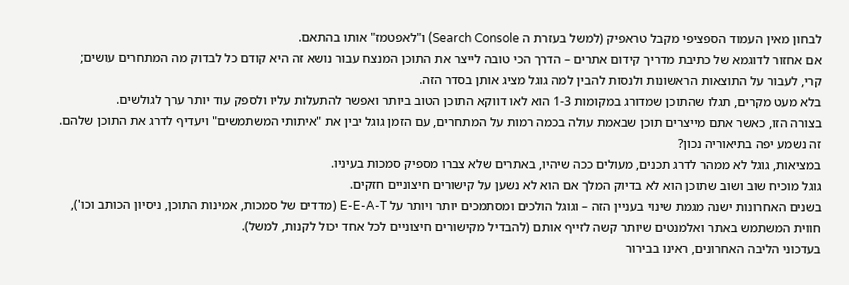לבחון מאין העמוד הספציפי מקבל טראפיק (למשל בעזרת ה Search Console) ו"לאפטמז" אותו בהתאם.
אם אחזור לדוגמא של כתיבת מדריך קידום אתרים – הדרך הכי טובה לייצר את התוכן המנצח עבור נושא זה היא קודם כל לבדוק מה המתחרים עושים; קרי, לעבור על התוצאות הראשונות ולנסות להבין למה גוגל מציג אותן בסדר הזה.
בלא מעט מקרים, תגלו שהתוכן שמדורג במקומות 1-3 הוא לאו דווקא התוכן הטוב ביותר ואפשר להתעלות עליו ולספק עוד יותר ערך לגולשים.
בצורה הזו, כאשר אתם מייצרים תוכן שבאמת עולה בכמה רמות על המתחרים, עם הזמן גוגל יבין את "איתותי המשתמשים" ויעדיף לדרג את התוכן שלהם.
זה נשמע יפה בתיאוריה נכון?
במציאות, גוגל לא ממהר לדרג תכנים, מעולים ככה שיהיו, באתרים שלא צברו מספיק סמכות בעיניו.
גוגל מוכיח שוב ושוב שתוכן הוא לא בדיוק המלך אם הוא לא נשען על קישורים חיצוניים חזקים.
בשנים האחרונות ישנה מגמת שינוי בעניין הזה – וגוגל הולכים ומסתמכים יותר ויותר על E-E-A-T (מדדים של סמכות, אמינות התוכן, ניסיון הכותב וכו'), חווית המשתמש באתר ואלמנטים שיותר קשה לזייף אותם (להבדיל מקישורים חיצוניים לכל אחד יכול לקנות, למשל).
בעדכוני הליבה האחרונים, ראינו בבירור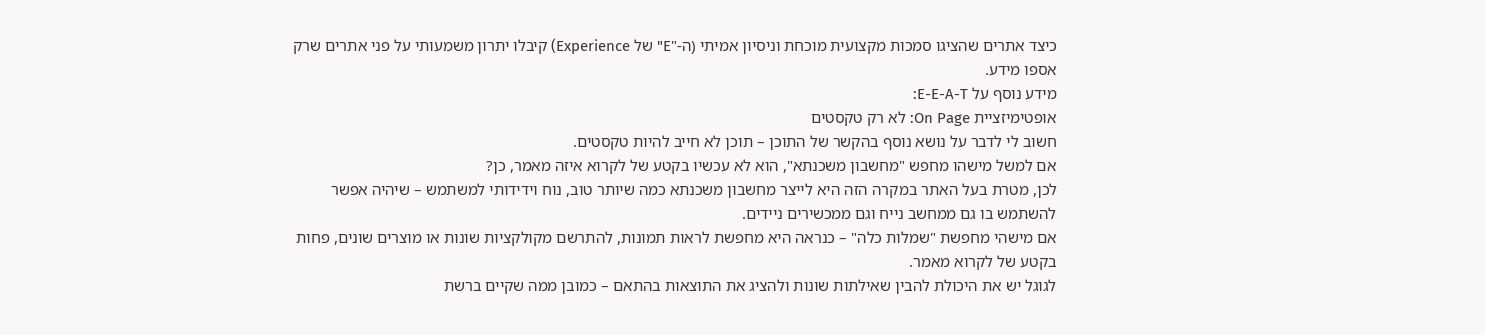כיצד אתרים שהציגו סמכות מקצועית מוכחת וניסיון אמיתי (ה-"E" של Experience) קיבלו יתרון משמעותי על פני אתרים שרק אספו מידע.
מידע נוסף על E-E-A-T:
אופטימיזציית On Page: לא רק טקסטים
חשוב לי לדבר על נושא נוסף בהקשר של התוכן – תוכן לא חייב להיות טקסטים.
אם למשל מישהו מחפש "מחשבון משכנתא", הוא לא עכשיו בקטע של לקרוא איזה מאמר, כן?
לכן, מטרת בעל האתר במקרה הזה היא לייצר מחשבון משכנתא כמה שיותר טוב, נוח וידידותי למשתמש – שיהיה אפשר להשתמש בו גם ממחשב נייח וגם ממכשירים ניידים.
אם מישהי מחפשת "שמלות כלה" – כנראה היא מחפשת לראות תמונות, להתרשם מקולקציות שונות או מוצרים שונים, פחות בקטע של לקרוא מאמר.
לגוגל יש את היכולת להבין שאילתות שונות ולהציג את התוצאות בהתאם – כמובן ממה שקיים ברשת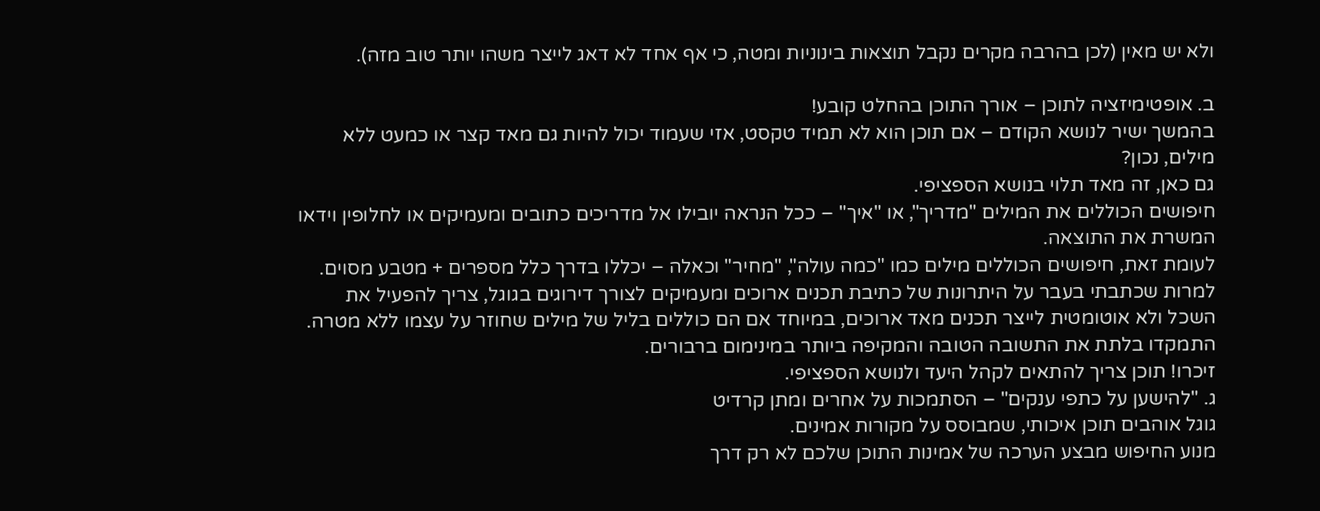ולא יש מאין (לכן בהרבה מקרים נקבל תוצאות בינוניות ומטה, כי אף אחד לא דאג לייצר משהו יותר טוב מזה).

ב. אופטימיזציה לתוכן – אורך התוכן בהחלט קובע!
בהמשך ישיר לנושא הקודם – אם תוכן הוא לא תמיד טקסט, אזי שעמוד יכול להיות גם מאד קצר או כמעט ללא מילים, נכון?
גם כאן, זה מאד תלוי בנושא הספציפי.
חיפושים הכוללים את המילים "מדריך", או "איך" – ככל הנראה יובילו אל מדריכים כתובים ומעמיקים או לחלופין וידאו המשרת את התוצאה.
לעומת זאת, חיפושים הכוללים מילים כמו "כמה עולה", "מחיר" וכאלה – יכללו בדרך כלל מספרים + מטבע מסוים.
למרות שכתבתי בעבר על היתרונות של כתיבת תכנים ארוכים ומעמיקים לצורך דירוגים בגוגל, צריך להפעיל את השכל ולא אוטומטית לייצר תכנים מאד ארוכים, במיוחד אם הם כוללים בליל של מילים שחוזר על עצמו ללא מטרה.
התמקדו בלתת את התשובה הטובה והמקיפה ביותר במינימום ברבורים.
זיכרו! תוכן צריך להתאים לקהל היעד ולנושא הספציפי.
ג. "להישען על כתפי ענקים" – הסתמכות על אחרים ומתן קרדיט
גוגל אוהבים תוכן איכותי, שמבוסס על מקורות אמינים.
מנוע החיפוש מבצע הערכה של אמינות התוכן שלכם לא רק דרך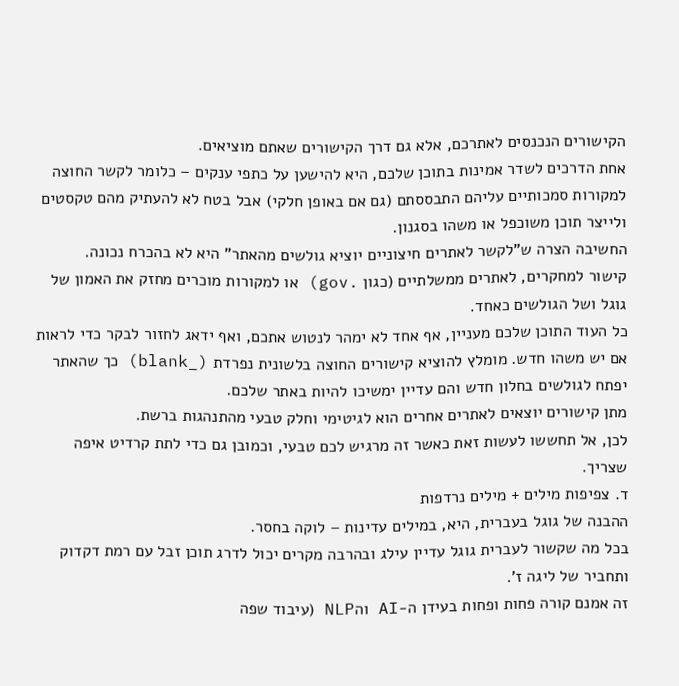הקישורים הנכנסים לאתרכם, אלא גם דרך הקישורים שאתם מוציאים.
אחת הדרכים לשדר אמינות בתוכן שלכם, היא להישען על כתפי ענקים – כלומר לקשר החוצה למקורות סמכותיים עליהם התבססתם (גם אם באופן חלקי) אבל בטח לא להעתיק מהם טקסטים ולייצר תוכן משוכפל או משהו בסגנון.
החשיבה הצרה ש"לקשר לאתרים חיצוניים יוציא גולשים מהאתר" היא לא בהכרח נכונה.
קישור למחקרים, לאתרים ממשלתיים (כגון .gov) או למקורות מוכרים מחזק את האמון של גוגל ושל הגולשים כאחד.
כל העוד התוכן שלכם מעניין, אף אחד לא ימהר לנטוש אתכם, ואף ידאג לחזור לבקר כדי לראות אם יש משהו חדש. מומלץ להוציא קישורים החוצה בלשונית נפרדת (_blank) כך שהאתר יפתח לגולשים בחלון חדש והם עדיין ימשיכו להיות באתר שלכם.
מתן קישורים יוצאים לאתרים אחרים הוא לגיטימי וחלק טבעי מהתנהגות ברשת.
לכן, אל תחששו לעשות זאת כאשר זה מרגיש לכם טבעי, וכמובן גם כדי לתת קרדיט איפה שצריך.
ד. צפיפות מילים + מילים נרדפות
ההבנה של גוגל בעברית, היא, במילים עדינות – לוקה בחסר.
בכל מה שקשור לעברית גוגל עדיין עילג ובהרבה מקרים יכול לדרג תוכן זבל עם רמת דקדוק ותחביר של ליגה ז'.
זה אמנם קורה פחות ופחות בעידן ה-AI והNLP (עיבוד שפה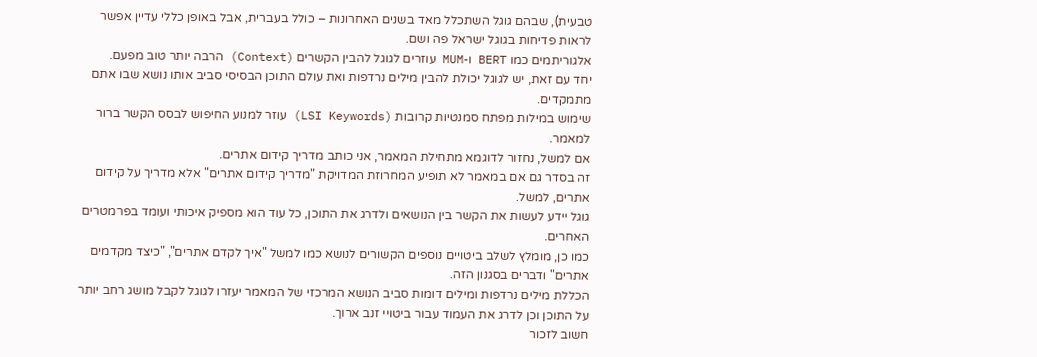טבעית), שבהם גוגל השתכלל מאד בשנים האחרונות – כולל בעברית, אבל באופן כללי עדיין אפשר לראות פדיחות בגוגל ישראל פה ושם.
אלגוריתמים כמו BERT ו-MUM עוזרים לגוגל להבין הקשרים (Context) הרבה יותר טוב מפעם.
יחד עם זאת, יש לגוגל יכולת להבין מילים נרדפות ואת עולם התוכן הבסיסי סביב אותו נושא שבו אתם מתמקדים.
שימוש במילות מפתח סמנטיות קרובות (LSI Keywords) עוזר למנוע החיפוש לבסס הקשר ברור למאמר.
אם למשל, נחזור לדוגמא מתחילת המאמר, אני כותב מדריך קידום אתרים.
זה בסדר גם אם במאמר לא תופיע המחרוזת המדויקת "מדריך קידום אתרים" אלא מדריך על קידום אתרים, למשל.
גוגל יידע לעשות את הקשר בין הנושאים ולדרג את התוכן, כל עוד הוא מספיק איכותי ועומד בפרמטרים האחרים.
כמו כן, מומלץ לשלב ביטויים נוספים הקשורים לנושא כמו למשל "איך לקדם אתרים", "כיצד מקדמים אתרים" ודברים בסגנון הזה.
הכללת מילים נרדפות ומילים דומות סביב הנושא המרכזי של המאמר יעזרו לגוגל לקבל מושג רחב יותר על התוכן וכן לדרג את העמוד עבור ביטויי זנב ארוך.
חשוב לזכור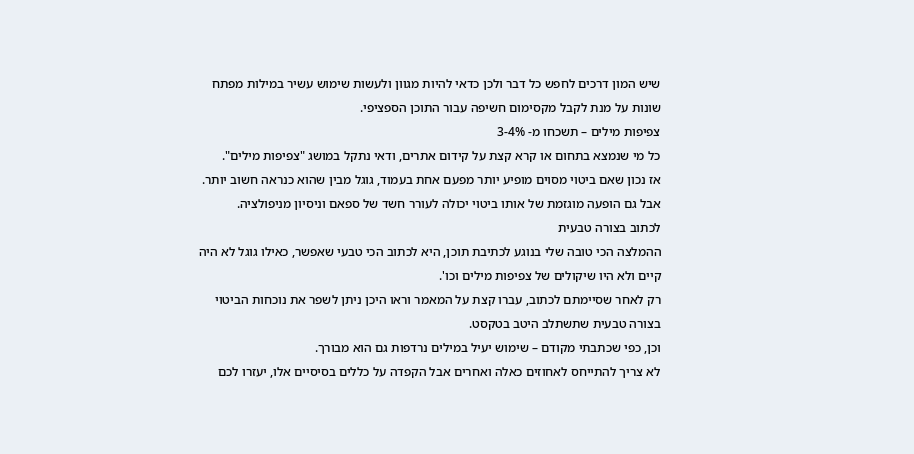שיש המון דרכים לחפש כל דבר ולכן כדאי להיות מגוון ולעשות שימוש עשיר במילות מפתח שונות על מנת לקבל מקסימום חשיפה עבור התוכן הספציפי.
צפיפות מילים – תשכחו מ- 3-4%
כל מי שנמצא בתחום או קרא קצת על קידום אתרים, ודאי נתקל במושג "צפיפות מילים".
אז נכון שאם ביטוי מסוים מופיע יותר מפעם אחת בעמוד, גוגל מבין שהוא כנראה חשוב יותר. אבל גם הופעה מוגזמת של אותו ביטוי יכולה לעורר חשד של ספאם וניסיון מניפולציה.
לכתוב בצורה טבעית
ההמלצה הכי טובה שלי בנוגע לכתיבת תוכן, היא לכתוב הכי טבעי שאפשר, כאילו גוגל לא היה קיים ולא היו שיקולים של צפיפות מילים וכו'.
רק לאחר שסיימתם לכתוב, עברו קצת על המאמר וראו היכן ניתן לשפר את נוכחות הביטוי בצורה טבעית שתשתלב היטב בטקסט.
וכן, כפי שכתבתי מקודם – שימוש יעיל במילים נרדפות גם הוא מבורך.
לא צריך להתייחס לאחוזים כאלה ואחרים אבל הקפדה על כללים בסיסיים אלו, יעזרו לכם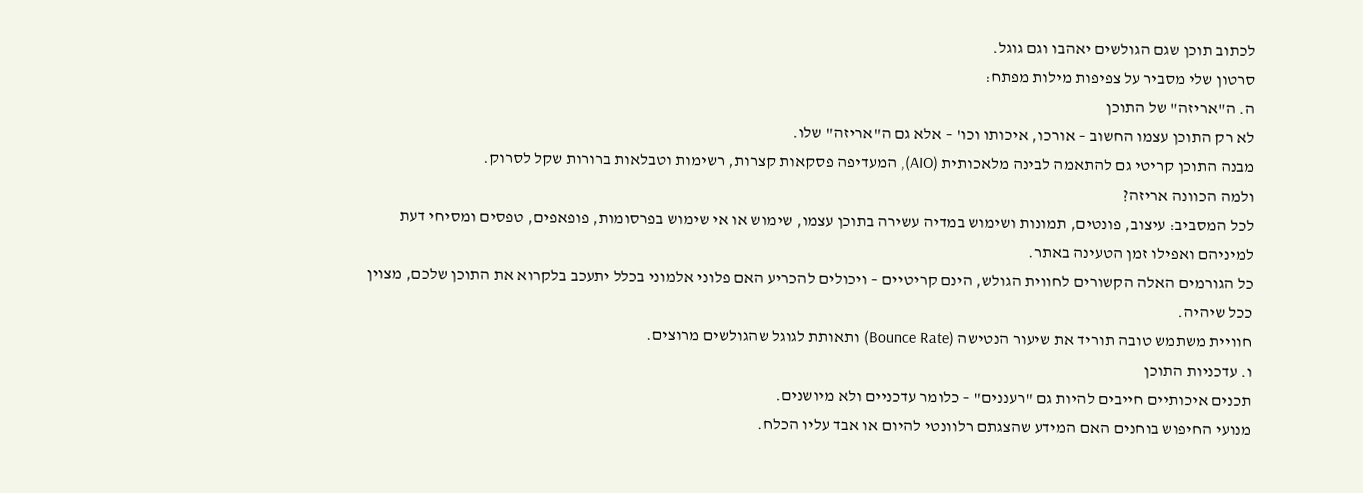לכתוב תוכן שגם הגולשים יאהבו וגם גוגל.
סרטון שלי מסביר על צפיפות מילות מפתח:
ה. ה"אריזה" של התוכן
לא רק התוכן עצמו החשוב – אורכו, איכותו וכו' – אלא גם ה"אריזה" שלו.
מבנה התוכן קריטי גם להתאמה לבינה מלאכותית (AIO), המעדיפה פסקאות קצרות, רשימות וטבלאות ברורות שקל לסרוק.
ולמה הכוונה אריזה?
לכל המסביב: עיצוב, פונטים, תמונות ושימוש במדיה עשירה בתוכן עצמו, שימוש או אי שימוש בפרסומות, פופאפים, טפסים ומסיחי דעת למיניהם ואפילו זמן הטעינה באתר.
כל הגורמים האלה הקשורים לחווית הגולש, הינם קריטיים – ויכולים להכריע האם פלוני אלמוני בכלל יתעכב בלקרוא את התוכן שלכם, מצוין ככל שיהיה.
חוויית משתמש טובה תוריד את שיעור הנטישה (Bounce Rate) ותאותת לגוגל שהגולשים מרוצים.
ו. עדכניות התוכן
תכנים איכותיים חייבים להיות גם "רעננים" – כלומר עדכניים ולא מיושנים.
מנועי החיפוש בוחנים האם המידע שהצגתם רלוונטי להיום או אבד עליו הכלח.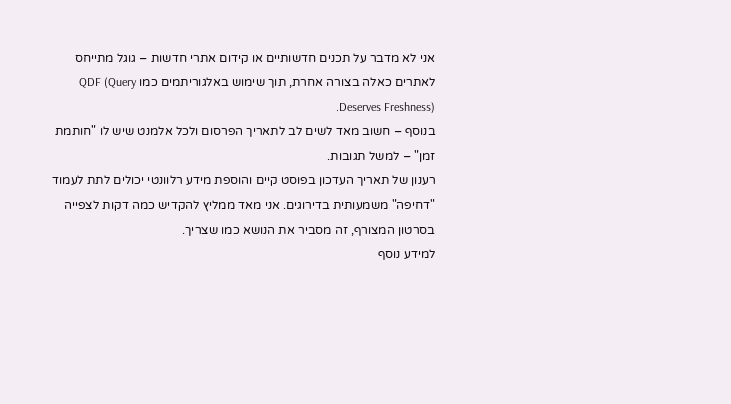אני לא מדבר על תכנים חדשותיים או קידום אתרי חדשות – גוגל מתייחס לאתרים כאלה בצורה אחרת, תוך שימוש באלגוריתמים כמו QDF (Query Deserves Freshness).
בנוסף – חשוב מאד לשים לב לתאריך הפרסום ולכל אלמנט שיש לו "חותמת זמן" – למשל תגובות.
רענון של תאריך העדכון בפוסט קיים והוספת מידע רלוונטי יכולים לתת לעמוד "דחיפה" משמעותית בדירוגים. אני מאד ממליץ להקדיש כמה דקות לצפייה בסרטון המצורף, זה מסביר את הנושא כמו שצריך.
למידע נוסף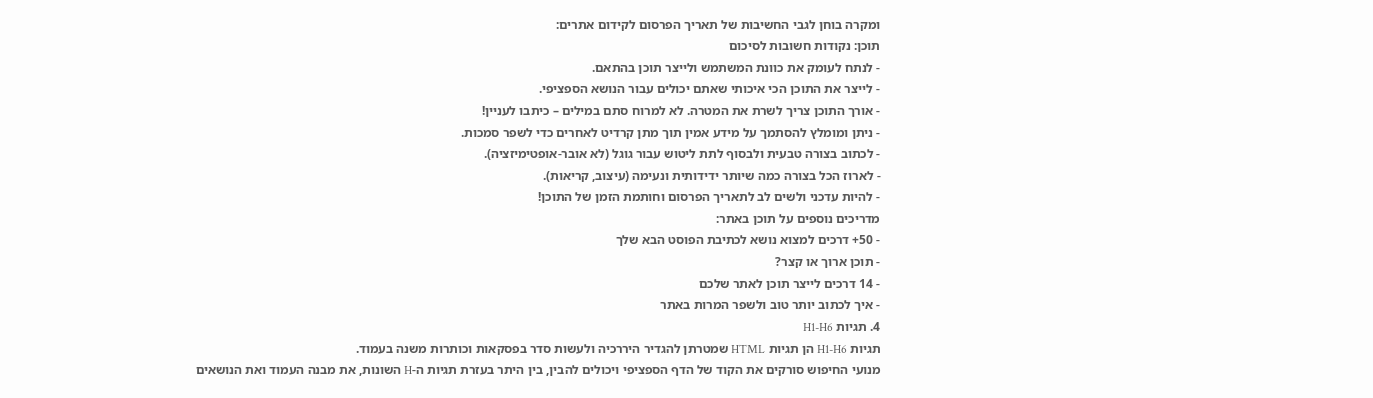ומקרה בוחן לגבי החשיבות של תאריך הפרסום לקידום אתרים:
תוכן: נקודות חשובות לסיכום
- לנתח לעומק את כוונת המשתמש ולייצר תוכן בהתאם.
- לייצר את התוכן הכי איכותי שאתם יכולים עבור הנושא הספציפי.
- אורך התוכן צריך לשרת את המטרה. לא למרוח סתם במילים – כיתבו לעניין!
- ניתן ומומלץ להסתמך על מידע אמין תוך מתן קרדיט לאחרים כדי לשפר סמכות.
- לכתוב בצורה טבעית ולבסוף לתת ליטוש עבור גוגל (לא אובר-אופטימיזציה).
- לארוז הכל בצורה כמה שיותר ידידותית ונעימה (עיצוב, קריאות).
- להיות עדכני ולשים לב לתאריך הפרסום וחותמת הזמן של התוכן!
מדריכים נוספים על תוכן באתר:
- 50+ דרכים למצוא נושא לכתיבת הפוסט הבא שלך
- תוכן ארוך או קצר?
- 14 דרכים לייצר תוכן לאתר שלכם
- איך לכתוב יותר טוב ולשפר המרות באתר
4. תגיות H1-H6
תגיות H1-H6 הן תגיות HTML שמטרתן להגדיר היררכיה ולעשות סדר בפסקאות וכותרות משנה בעמוד.
מנועי החיפוש סורקים את הקוד של הדף הספציפי ויכולים להבין, בין היתר בעזרת תגיות ה-H השונות, את מבנה העמוד ואת הנושאים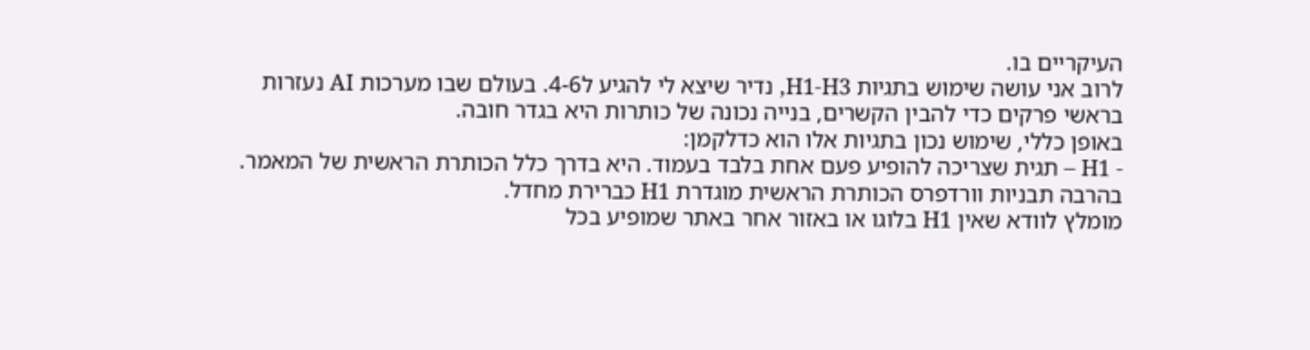העיקריים בו.
לרוב אני עושה שימוש בתגיות H1-H3, נדיר שיצא לי להגיע ל4-6. בעולם שבו מערכות AI נעזרות בראשי פרקים כדי להבין הקשרים, בנייה נכונה של כותרות היא בגדר חובה.
באופן כללי, שימוש נכון בתגיות אלו הוא כדלקמן:
- H1 – תגית שצריכה להופיע פעם אחת בלבד בעמוד. היא בדרך כלל הכותרת הראשית של המאמר. בהרבה תבניות וורדפרס הכותרת הראשית מוגדרת H1 כברירת מחדל.
מומלץ לוודא שאין H1 בלוגו או באזור אחר באתר שמופיע בכל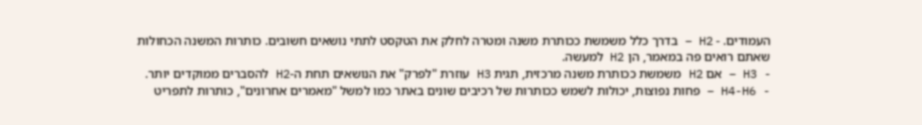העמודים. - H2 – בדרך כלל משמשת ככותרת משנה ומטרה לחלק את הטקסט לתתי נושאים חשובים. כותרות המשנה הכחולות שאתם רואים פה במאמר, הן H2 למעשה.
- H3 – אם H2 משמשת ככותרת משנה מרכזית, תגית H3 עוזרת "לפרק" את הנושאים תחת ה-H2 להסברים ממוקדים יותר.
- H4-H6 – פחות נפוצות, יכולות לשמש ככותרות של רכיבים שונים באתר כמו למשל "מאמרים אחרונים", כותרות לתפריט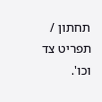תחתון / תפריט צד וכו'.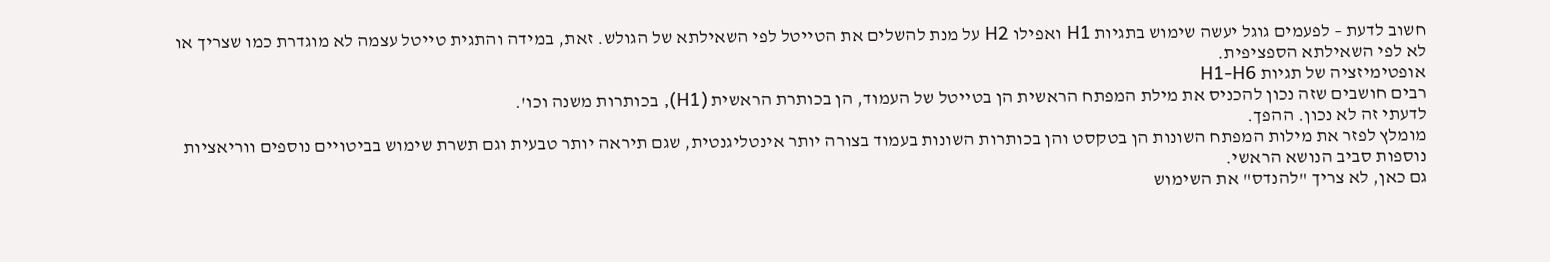חשוב לדעת – לפעמים גוגל יעשה שימוש בתגיות H1 ואפילו H2 על מנת להשלים את הטייטל לפי השאילתא של הגולש. זאת, במידה והתגית טייטל עצמה לא מוגדרת כמו שצריך או לא לפי השאילתא הספציפית.
אופטימיזציה של תגיות H1-H6
רבים חושבים שזה נכון להכניס את מילת המפתח הראשית הן בטייטל של העמוד, הן בכותרת הראשית (H1), בכותרות משנה וכו'.
לדעתי זה לא נכון. ההפך.
מומלץ לפזר את מילות המפתח השונות הן בטקסט והן בכותרות השונות בעמוד בצורה יותר אינטליגנטית, שגם תיראה יותר טבעית וגם תשרת שימוש בביטויים נוספים ווריאציות נוספות סביב הנושא הראשי.
גם כאן, לא צריך "להנדס" את השימוש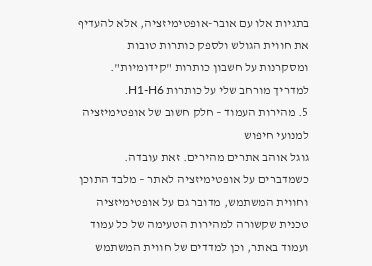בתגיות אלו עם אובר-אופטימיזציה, אלא להעדיף את חווית הגולש ולספק כותרות טובות ומסקרנות על חשבון כותרות "קידומיות".
למדריך מורחב שלי על כותרות H1-H6.
5. מהירות העמוד – חלק חשוב של אופטימיזציה למנועי חיפוש
גוגל אוהב אתרים מהירים. זאת עובדה.
כשמדברים על אופטימיזציה לאתר – מלבד התוכן וחווית המשתמש, מדובר גם על אופטימיזציה טכנית שקשורה למהירות הטעימה של כל עמוד ועמוד באתר, וכן למדדים של חווית המשתמש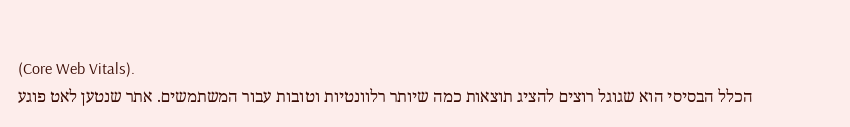(Core Web Vitals).
הכלל הבסיסי הוא שגוגל רוצים להציג תוצאות כמה שיותר רלוונטיות וטובות עבור המשתמשים. אתר שנטען לאט פוגע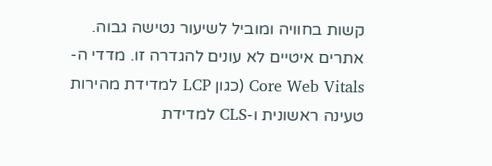קשות בחוויה ומוביל לשיעור נטישה גבוה.
אתרים איטיים לא עונים להגדרה זו. מדדי ה-Core Web Vitals (כגון LCP למדידת מהירות טעינה ראשונית ו-CLS למדידת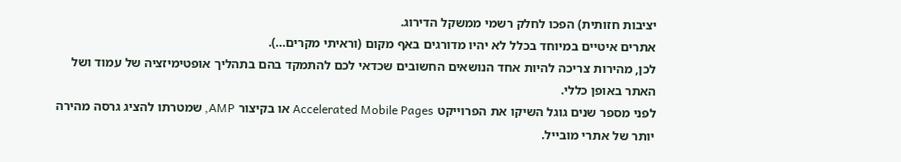יציבות חזותית) הפכו לחלק רשמי ממשקל הדירוג.
אתרים איטיים במיוחד בכלל לא יהיו מדורגים באף מקום (וראיתי מקרים…).
לכן, מהירות צריכה להיות אחד הנושאים החשובים שכדאי לכם להתמקד בהם בתהליך אופטימיזציה של עמוד ושל האתר באופן כללי.
לפני מספר שנים גוגל השיקו את הפרוייקט Accelerated Mobile Pages או בקיצור AMP, שמטרתו להציג גרסה מהירה יותר של אתרי מובייל.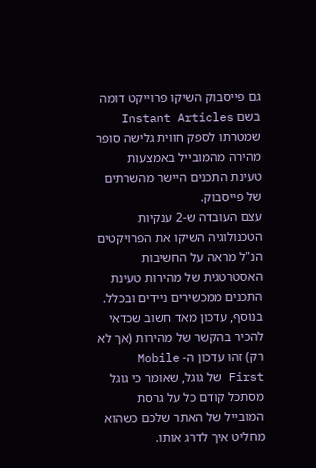גם פייסבוק השיקו פרוייקט דומה בשם Instant Articles שמטרתו לספק חווית גלישה סופר מהירה מהמובייל באמצעות טעינת התכנים היישר מהשרתים של פייסבוק.
עצם העובדה ש-2 ענקיות הטכנולוגיה השיקו את הפרויקטים הנ"ל מראה על החשיבות האסטרטגית של מהירות טעינת התכנים ממכשירים ניידים ובכלל.
בנוסף, עדכון מאד חשוב שכדאי להכיר בהקשר של מהירות (אך לא רק) זהו עדכון ה- Mobile First של גוגל, שאומר כי גוגל מסתכל קודם כל על גרסת המובייל של האתר שלכם כשהוא מחליט איך לדרג אותו.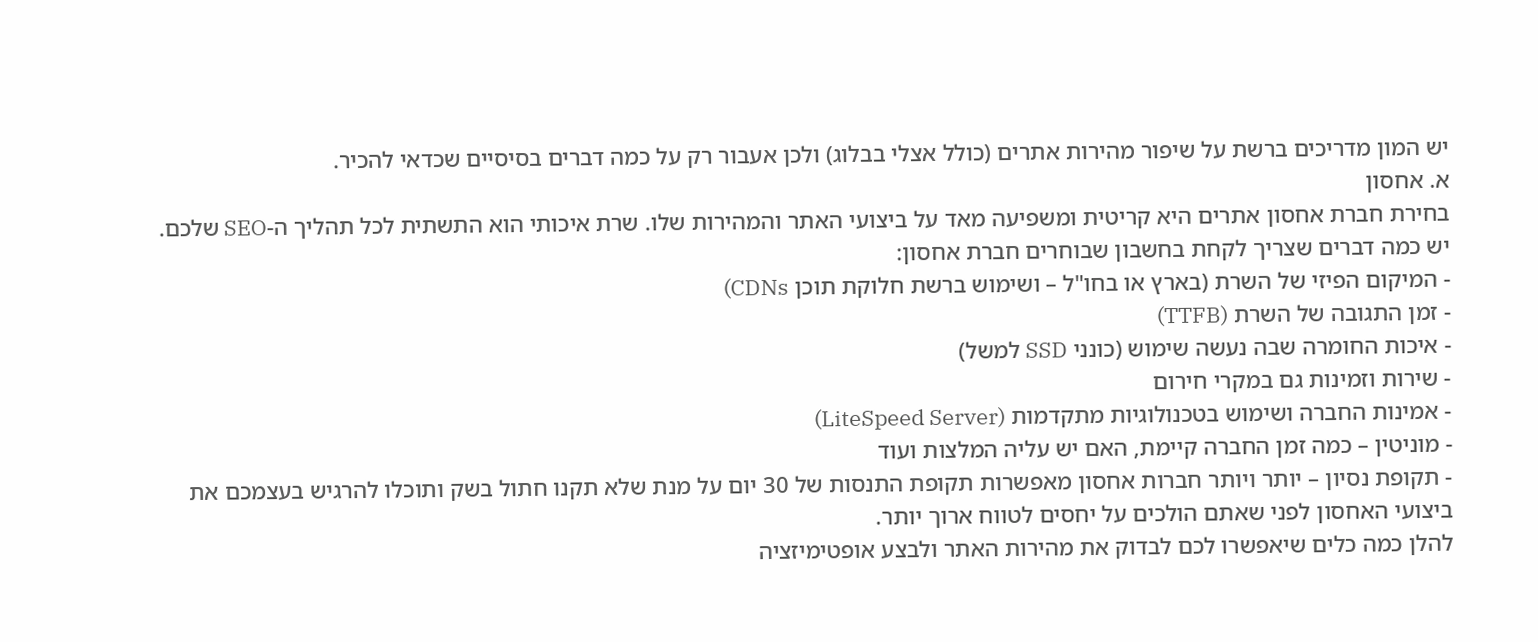יש המון מדריכים ברשת על שיפור מהירות אתרים (כולל אצלי בבלוג) ולכן אעבור רק על כמה דברים בסיסיים שכדאי להכיר.
א. אחסון
בחירת חברת אחסון אתרים היא קריטית ומשפיעה מאד על ביצועי האתר והמהירות שלו. שרת איכותי הוא התשתית לכל תהליך ה-SEO שלכם. יש כמה דברים שצריך לקחת בחשבון שבוחרים חברת אחסון:
- המיקום הפיזי של השרת (בארץ או בחו"ל – ושימוש ברשת חלוקת תוכן CDNs)
- זמן התגובה של השרת (TTFB)
- איכות החומרה שבה נעשה שימוש (כונני SSD למשל)
- שירות וזמינות גם במקרי חירום
- אמינות החברה ושימוש בטכנולוגיות מתקדמות (LiteSpeed Server)
- מוניטין – כמה זמן החברה קיימת, האם יש עליה המלצות ועוד
- תקופת נסיון – יותר ויותר חברות אחסון מאפשרות תקופת התנסות של 30 יום על מנת שלא תקנו חתול בשק ותוכלו להרגיש בעצמכם את ביצועי האחסון לפני שאתם הולכים על יחסים לטווח ארוך יותר.
להלן כמה כלים שיאפשרו לכם לבדוק את מהירות האתר ולבצע אופטימיזציה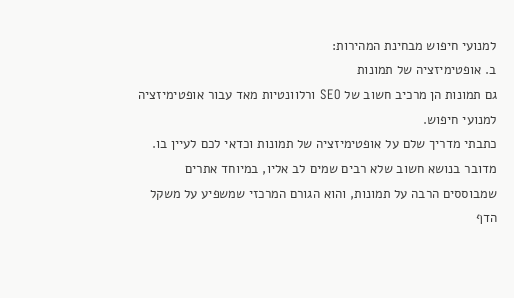למנועי חיפוש מבחינת המהירות:
ב. אופטימיזציה של תמונות
גם תמונות הן מרכיב חשוב של SEO ורלוונטיות מאד עבור אופטימיזציה למנועי חיפוש.
כתבתי מדריך שלם על אופטימיזציה של תמונות וכדאי לכם לעיין בו.
מדובר בנושא חשוב שלא רבים שמים לב אליו, במיוחד אתרים שמבוססים הרבה על תמונות, והוא הגורם המרכזי שמשפיע על משקל הדף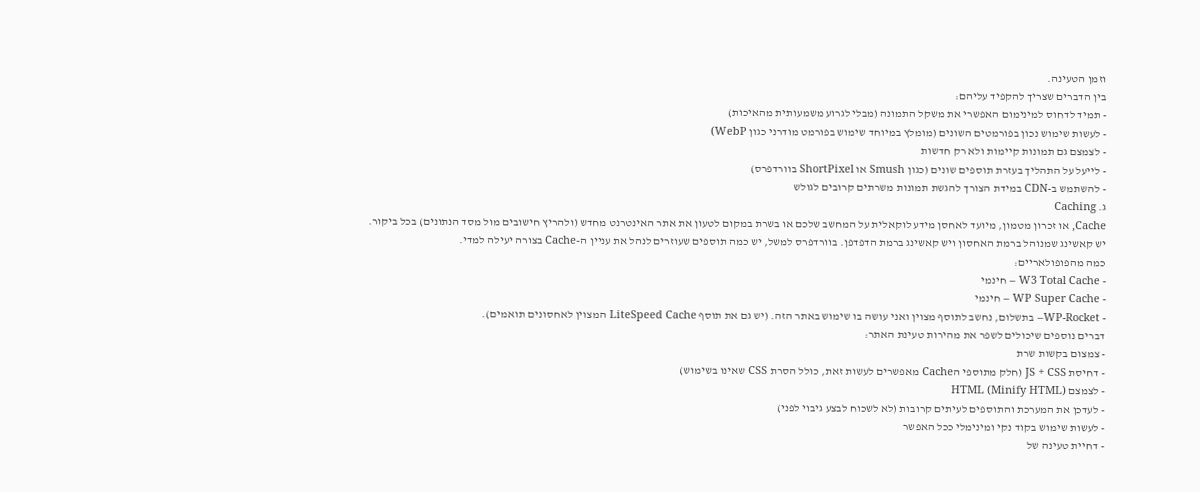וזמן הטעינה.
בין הדברים שצריך להקפיד עליהם:
- תמיד לדחוס למינימום האפשרי את משקל התמונה (מבלי לגרוע משמעותית מהאיכות)
- לעשות שימוש נכון בפורמטים השונים (מומלץ במיוחד שימוש בפורמט מודרני כגון WebP)
- לצמצם גם תמונות קיימות ולא רק חדשות
- לייעל על התהליך בעזרת תוספים שונים (כגון Smush או ShortPixel בוורדפרס)
- להשתמש ב-CDN במידת הצורך להגשת תמונות משרתים קרובים לגולש
ג. Caching
Cache, או זכרון מטמון, מיועד לאחסן מידע לוקאלית על המחשב שלכם או בשרת במקום לטעון את אתר האינטרנט מחדש (ולהריץ חישובים מול מסד הנתונים) בכל ביקור.
יש קאשינג שמנוהל ברמת האחסון ויש קאשינג ברמת הדפדפן. בוורדפרס למשל, יש כמה תוספים שעוזרים לנהל את עניין ה-Cache בצורה יעילה למדי.
כמה מהפופולאריים:
- W3 Total Cache – חינמי
- WP Super Cache – חינמי
- WP-Rocket– בתשלום, נחשב לתוסף מצוין ואני עושה בו שימוש באתר הזה. (יש גם את תוסף LiteSpeed Cache המצוין לאחסונים תואמים).
דברים נוספים שיכולים לשפר את מהירות טעינת האתר:
- צמצום בקשות שרת
- דחיסת JS + CSS (חלק מתוספי הCache מאפשרים לעשות זאת, כולל הסרת CSS שאינו בשימוש)
- לצמצם HTML (Minify HTML)
- לעדכן את המערכת והתוספים לעיתים קרובות (לא לשכוח לבצע גיבוי לפני)
- לעשות שימוש בקוד נקי ומינימלי ככל האפשר
- דחיית טעינה של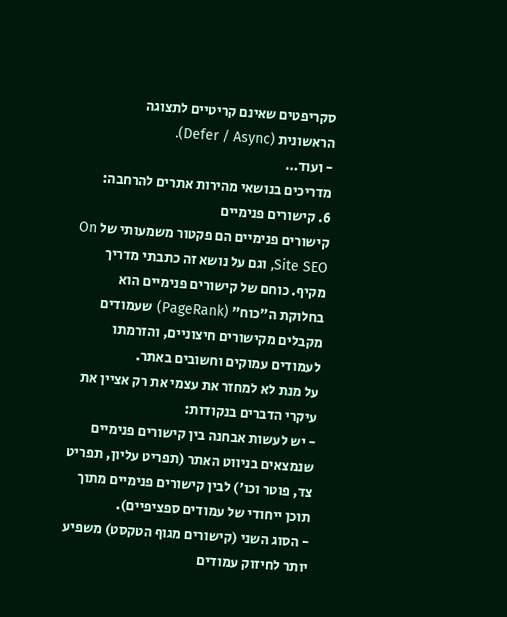סקריפטים שאינם קריטיים לתצוגה הראשונית (Defer / Async).
- ועוד…
מדריכים בנושאי מהירות אתרים להרחבה:
6. קישורים פנימיים
קישורים פנימיים הם פקטור משמעותי של On Site SEO, וגם על נושא זה כתבתי מדריך מקיף. כוחם של קישורים פנימיים הוא בחלוקת ה"כוח" (PageRank) שעמודים מקבלים מקישורים חיצוניים, והזרמתו לעמודים עמוקים וחשובים באתר.
על מנת לא למחזר את עצמי את רק אציין את עיקרי הדברים בנקודות:
- יש לעשות אבחנה בין קישורים פנימיים שנמצאים בניווט האתר (תפריט עליון, תפריט צד, פוטר וכו') לבין קישורים פנימיים מתוך תוכן ייחודי של עמודים ספציפיים).
- הסוג השני (קישורים מגוף הטקסט) משפיע יותר לחיזוק עמודים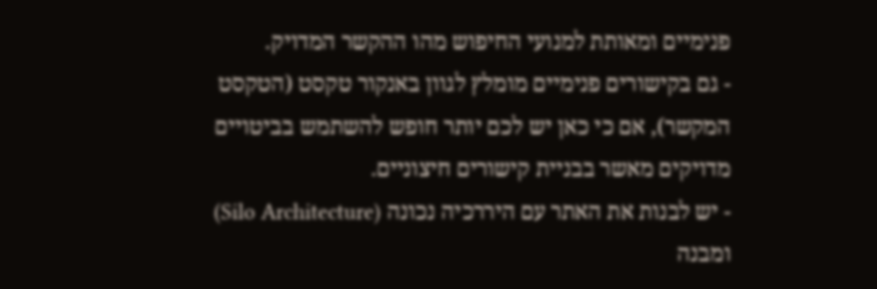פנימיים ומאותת למנועי החיפוש מהו ההקשר המדויק.
- גם בקישורים פנימיים מומלץ לגוון באנקור טקסט (הטקסט המקשר), אם כי כאן יש לכם יותר חופש להשתמש בביטויים מדויקים מאשר בבניית קישורים חיצוניים.
- יש לבנות את האתר עם היררכיה נכונה (Silo Architecture) ומבנה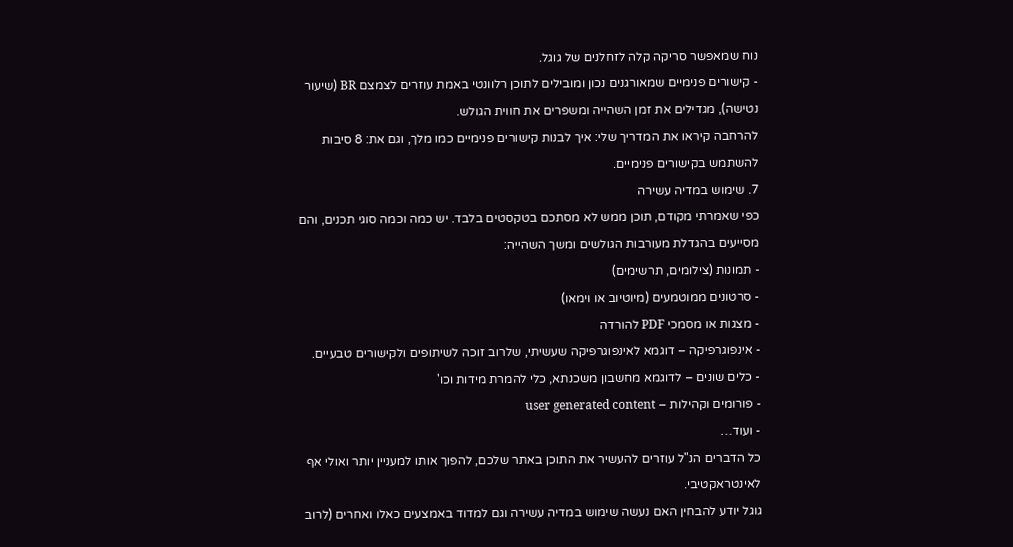נוח שמאפשר סריקה קלה לזחלנים של גוגל.
- קישורים פנימיים שמאורגנים נכון ומובילים לתוכן רלוונטי באמת עוזרים לצמצם BR (שיעור נטישה), מגדילים את זמן השהייה ומשפרים את חווית הגולש.
להרחבה קיראו את המדריך שלי: איך לבנות קישורים פנימיים כמו מלך, וגם את: 8 סיבות להשתמש בקישורים פנימיים.
7. שימוש במדיה עשירה
כפי שאמרתי מקודם, תוכן ממש לא מסתכם בטקסטים בלבד. יש כמה וכמה סוגי תכנים, והם מסייעים בהגדלת מעורבות הגולשים ומשך השהייה:
- תמונות (צילומים, תרשימים)
- סרטונים ממוטמעים (מיוטיוב או וימאו)
- מצגות או מסמכי PDF להורדה
- אינפוגרפיקה – דוגמא לאינפוגרפיקה שעשיתי, שלרוב זוכה לשיתופים ולקישורים טבעיים.
- כלים שונים – לדוגמא מחשבון משכנתא, כלי להמרת מידות וכו'
- פורומים וקהילות – user generated content
- ועוד…
כל הדברים הנ"ל עוזרים להעשיר את התוכן באתר שלכם, להפוך אותו למעניין יותר ואולי אף לאינטראקטיבי.
גוגל יודע להבחין האם נעשה שימוש במדיה עשירה וגם למדוד באמצעים כאלו ואחרים (לרוב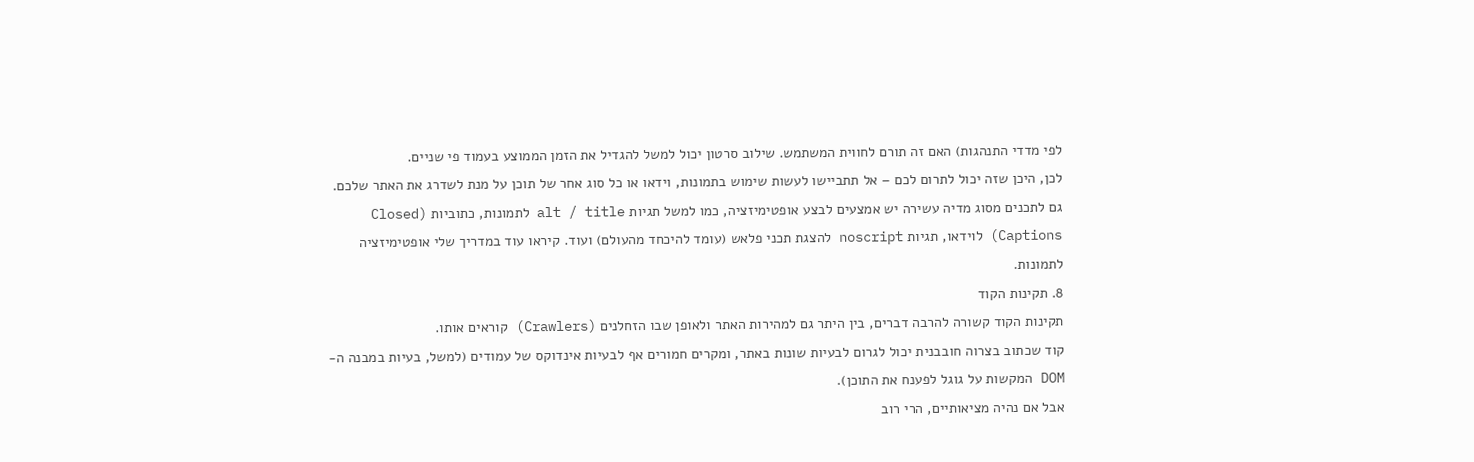לפי מדדי התנהגות) האם זה תורם לחווית המשתמש. שילוב סרטון יכול למשל להגדיל את הזמן הממוצע בעמוד פי שניים.
לכן, היכן שזה יכול לתרום לכם – אל תתביישו לעשות שימוש בתמונות, וידאו או כל סוג אחר של תוכן על מנת לשדרג את האתר שלכם.
גם לתכנים מסוג מדיה עשירה יש אמצעים לבצע אופטימיזציה, כמו למשל תגיות alt / title לתמונות, כתוביות (Closed Captions) לוידאו, תגיות noscript להצגת תכני פלאש (עומד להיכחד מהעולם) ועוד. קיראו עוד במדריך שלי אופטימיזציה לתמונות.
8. תקינות הקוד
תקינות הקוד קשורה להרבה דברים, בין היתר גם למהירות האתר ולאופן שבו הזחלנים (Crawlers) קוראים אותו.
קוד שכתוב בצרוה חובבנית יכול לגרום לבעיות שונות באתר, ומקרים חמורים אף לבעיות אינדוקס של עמודים (למשל, בעיות במבנה ה-DOM המקשות על גוגל לפענח את התוכן).
אבל אם נהיה מציאותיים, הרי רוב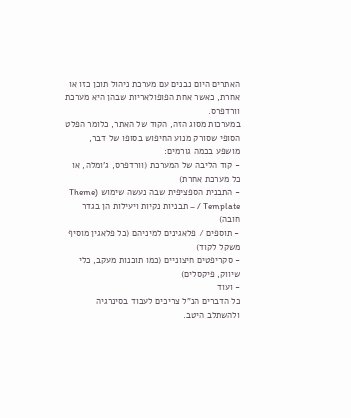האתרים היום נבנים עם מערכת ניהול תוכן כזו או אחרת, כאשר אחת הפופולאריות שבהן היא מערכת וורדפרס.
במערכות מסוג הזה, הקוד של האתר, כלומר הפלט הסופי שסורק מנוע החיפוש בסופו של דבר, מושפע בכמה גורמים:
- קוד הליבה של המערכת (וורדפרס, ג'ומלה, או כל מערכת אחרת)
- התבנית הספציפית שבה נעשה שימוש (Theme / Template – תבניות נקיות ויעילות הן בגדר חובה)
- תוספים / פלאגינים למיניהם (כל פלאגין מוסיף משקל לקוד)
- סקריפטים חיצוניים (כמו תוכנות מעקב, כלי שיווק, פיקסלים)
- ועוד
כל הדברים הנ"ל צריכים לעבוד בסינרגיה ולהשתלב היטב.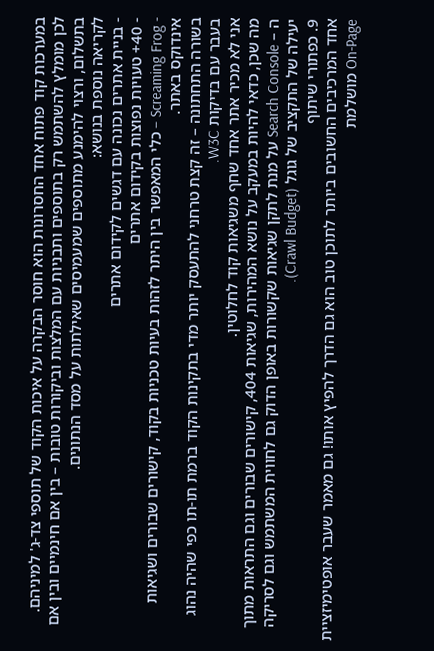במערכות קוד פתוח אחד החסרונות הוא חוסר הבקרה על איכות הקוד של תוספי צד-ג' למיניהם.
לכן מומלץ להשתמש רק בתוספים ותבניות עם המלצות וביקורות טובות – בין אם חינמיים ובין אם בתשלום, ורצוי להימנע מתוספים שמעמיסים שאילתות על מסד הנתונים.
לקריאה נוספת בנושא:
- בניית אתרים נכונה עם דגשים לקידום אתרים
- 40+ טעויות נפוצות בקידום אתרים
- Screaming Frog – כלי המאפשר בין היתר לזהות בעיות טכניות בקוד, קישורים שבורים ושגיאות אינדוקס באתר.
בשורה התחתונה – זה קצת טרחני להתעסק יותר מדי בתקינות הקוד ברמת תו-תו כפי שהיה נהוג בעבר עם בדיקות W3C.
אני לא מכיר אתר אחד שחף משגיאות קוד לחלוטין.
מה שכן, כדאי להיות במעקב על נושא המהירות, שגיאות 404, קישורים שבורים וגם התראות מתוך ה – Search Console על מנת לתקן שגיאות שקשורות באופן הדוק גם לחווית המשתמש וגם לסריקה יעילה של התקציב של גוגל (Crawl Budget).
9. כפתורי שיתוף
אחד המרכיבים החשובים ביותר לתוכן טוב הוא גם הדרך להפיץ אותו! גם מאמר שעבר אופטימיזציית On-Page מושלמת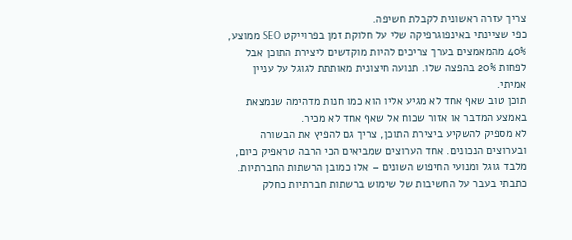צריך עזרה ראשונית לקבלת חשיפה.
כפי שציינתי באינפוגרפיקה שלי על חלוקת זמן בפרוייקט SEO ממוצע, 40% מהמאמצים בערך צריכים להיות מוקדשים ליצירת התוכן אבל לפחות 20% בהפצה שלו. תנועה חיצונית מאותתת לגוגל על עניין אמיתי.
תוכן טוב שאף אחד לא מגיע אליו הוא כמו חנות מדהימה שנמצאת באמצע המדבר או אזור שכוח אל שאף אחד לא מכיר.
לא מספיק להשקיע ביצירת התוכן, צריך גם להפיץ את הבשורה ובערוצים הנכונים. אחד הערוצים שמביאים הכי הרבה טראפיק כיום, מלבד גוגל ומנועי החיפוש השונים – אלו כמובן הרשתות החברתיות.
כתבתי בעבר על החשיבות של שימוש ברשתות חברתיות כחלק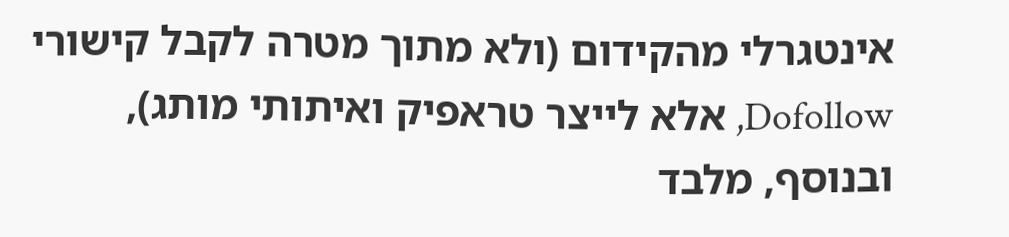אינטגרלי מהקידום (ולא מתוך מטרה לקבל קישורי Dofollow, אלא לייצר טראפיק ואיתותי מותג), ובנוסף, מלבד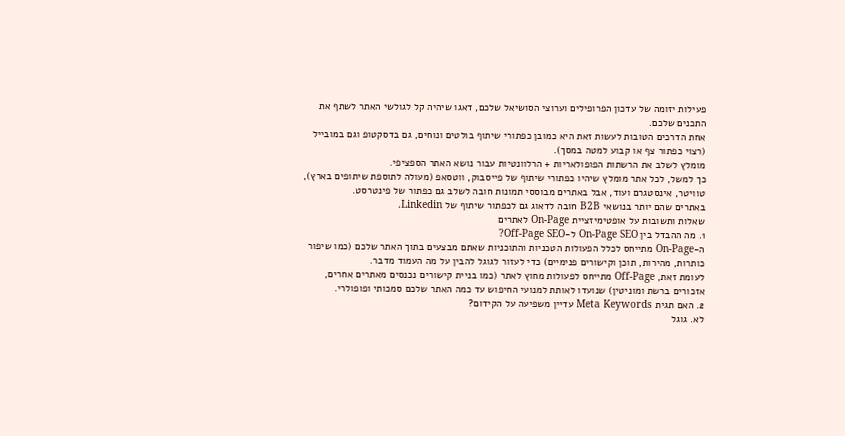פעילות יזומה של עדכון הפרופילים וערוצי הסושיאל שלכם, דאגו שיהיה קל לגולשי האתר לשתף את התכנים שלכם.
אחת הדרכים הטובות לעשות זאת היא כמובן כפתורי שיתוף בולטים ונוחים, גם בדסקטופ וגם במובייל (רצוי כפתור צף או קבוע למטה במסך).
מומלץ לשלב את הרשתות הפופולאריות + הרלוונטיות עבור נושא האתר הספציפי.
כך למשל, לכל אתר מומלץ שיהיו כפתורי שיתוף של פייסבוק, ווטסאפ (מעולה לתוספת שיתופים בארץ), טוויטר, אינסטגרם ועוד, אבל באתרים מבוססי תמונות חובה לשלב גם כפתור של פינטרסט.
באתרים שהם יותר בנושאי B2B חובה לדאוג גם לכפתור שיתוף של Linkedin.
שאלות ותשובות על אופטימיזציית On-Page לאתרים
1. מה ההבדל בין On-Page SEO ל-Off-Page SEO?
ה-On-Page מתייחס לכלל הפעולות הטכניות והתוכניות שאתם מבצעים בתוך האתר שלכם (כמו שיפור כותרות, מהירות, תוכן וקישורים פנימיים) כדי לעזור לגוגל להבין על מה העמוד מדבר.
לעומת זאת, Off-Page מתייחס לפעולות מחוץ לאתר (כמו בניית קישורים נכנסים מאתרים אחרים, אזכורים ברשת ומוניטין) שנועדו לאותת למנועי החיפוש עד כמה האתר שלכם סמכותי ופופולרי.
2. האם תגית Meta Keywords עדיין משפיעה על הקידום?
לא. גוגל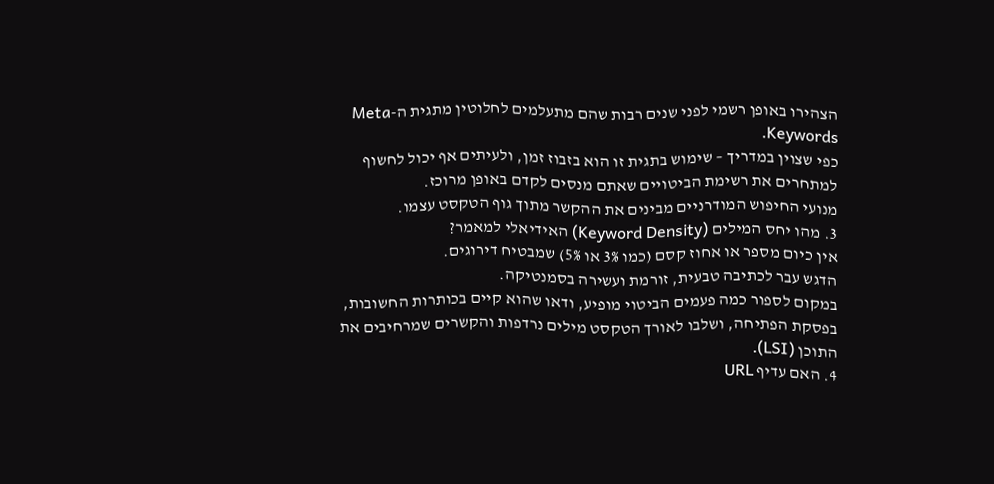הצהירו באופן רשמי לפני שנים רבות שהם מתעלמים לחלוטין מתגית ה-Meta Keywords.
כפי שצוין במדריך – שימוש בתגית זו הוא בזבוז זמן, ולעיתים אף יכול לחשוף למתחרים את רשימת הביטויים שאתם מנסים לקדם באופן מרוכז.
מנועי החיפוש המודרניים מבינים את ההקשר מתוך גוף הטקסט עצמו.
3. מהו יחס המילים (Keyword Density) האידיאלי למאמר?
אין כיום מספר או אחוז קסם (כמו 3% או 5%) שמבטיח דירוגים.
הדגש עבר לכתיבה טבעית, זורמת ועשירה בסמנטיקה.
במקום לספור כמה פעמים הביטוי מופיע, ודאו שהוא קיים בכותרות החשובות, בפסקת הפתיחה, ושלבו לאורך הטקסט מילים נרדפות והקשרים שמרחיבים את התוכן (LSI).
4. האם עדיף URL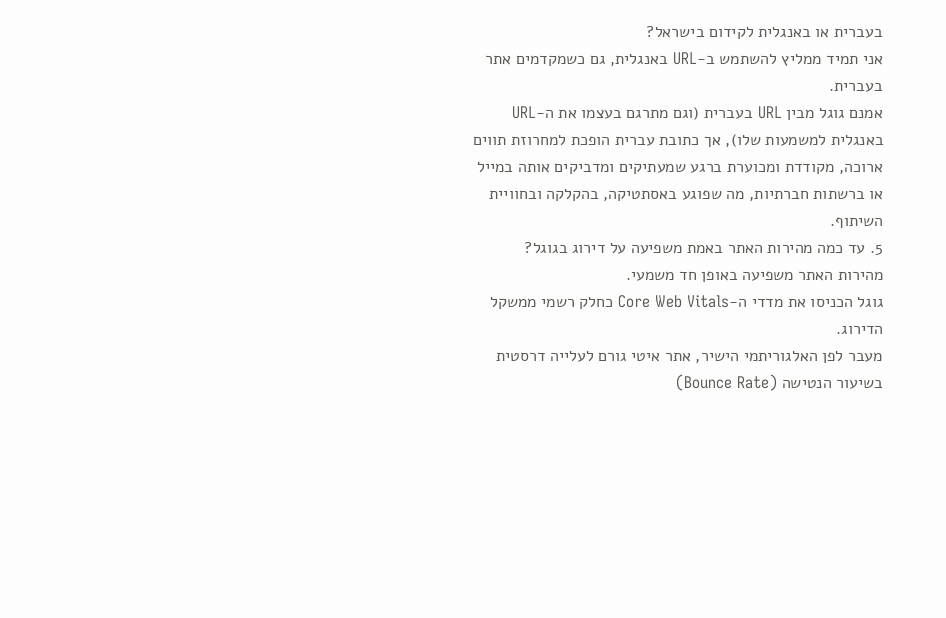בעברית או באנגלית לקידום בישראל?
אני תמיד ממליץ להשתמש ב-URL באנגלית, גם כשמקדמים אתר בעברית.
אמנם גוגל מבין URL בעברית (וגם מתרגם בעצמו את ה-URL באנגלית למשמעות שלו), אך כתובת עברית הופכת למחרוזת תווים ארוכה, מקודדת ומכוערת ברגע שמעתיקים ומדביקים אותה במייל או ברשתות חברתיות, מה שפוגע באסתטיקה, בהקלקה ובחוויית השיתוף.
5. עד כמה מהירות האתר באמת משפיעה על דירוג בגוגל?
מהירות האתר משפיעה באופן חד משמעי.
גוגל הכניסו את מדדי ה-Core Web Vitals כחלק רשמי ממשקל הדירוג.
מעבר לפן האלגוריתמי הישיר, אתר איטי גורם לעלייה דרסטית בשיעור הנטישה (Bounce Rate)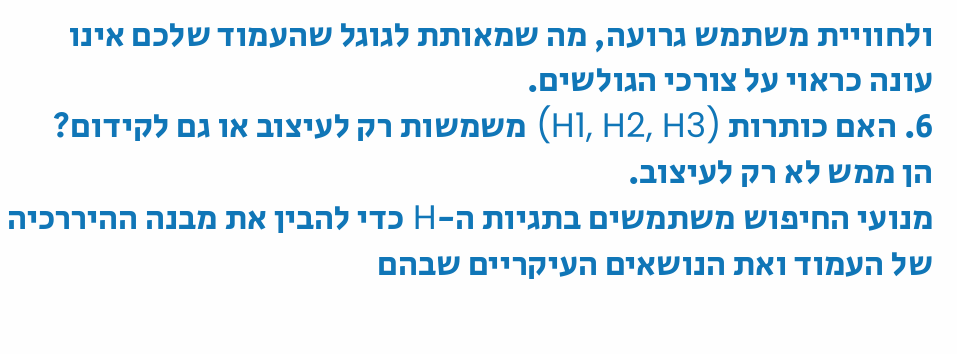ולחוויית משתמש גרועה, מה שמאותת לגוגל שהעמוד שלכם אינו עונה כראוי על צורכי הגולשים.
6. האם כותרות (H1, H2, H3) משמשות רק לעיצוב או גם לקידום?
הן ממש לא רק לעיצוב.
מנועי החיפוש משתמשים בתגיות ה-H כדי להבין את מבנה ההיררכיה של העמוד ואת הנושאים העיקריים שבהם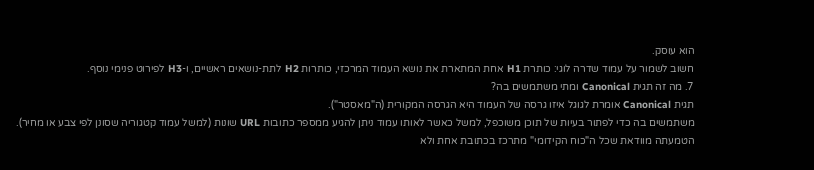הוא עוסק.
חשוב לשמור על עמוד שדרה לוגי: כותרת H1 אחת המתארת את נושא העמוד המרכזי, כותרות H2 לתת-נושאים ראשיים, ו-H3 לפירוט פנימי נוסף.
7. מה זה תגית Canonical ומתי משתמשים בה?
תגית Canonical אומרת לגוגל איזו גרסה של העמוד היא הגרסה המקורית (ה"מאסטר").
משתמשים בה כדי לפתור בעיות של תוכן משוכפל, למשל כאשר לאותו עמוד ניתן להגיע ממספר כתובות URL שונות (למשל עמוד קטגוריה שסונן לפי צבע או מחיר).
הטמעתה מוודאת שכל ה"כוח הקידומי" מתרכז בכתובת אחת ולא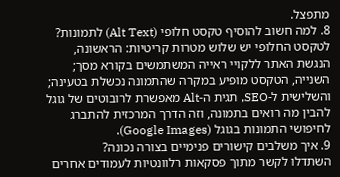מתפצל.
8. למה חשוב להוסיף טקסט חלופי (Alt Text) לתמונות?
לטקסט החלופי יש שלוש מטרות קריטיות: הראשונה, הנגשת האתר ללקויי ראייה המשתמשים בקורא מסך; השנייה, הטקסט מופיע במקרה שהתמונה נכשלת בטעינה; והשלישית ל-SEO, תגית ה-Alt מאפשרת לרובוטים של גוגל להבין מה רואים בתמונה, וזה הדרך המרכזית להתברג לחיפושי התמונות בגוגל (Google Images).
9. איך משלבים קישורים פנימיים בצורה נכונה?
השתדלו לקשר מתוך פסקאות רלוונטיות לעמודים אחרים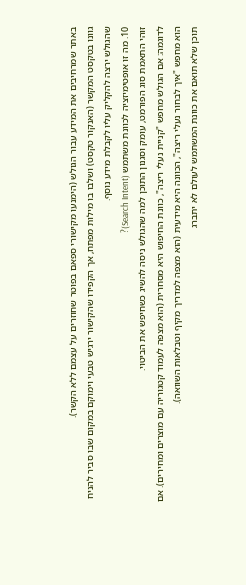באתר שמרחיבים את המידע עבור הגולש (הימנעו מקישורי ספאם בפוטר שחוזרים על עצמם ללא הקשר).
גוונו בטקסט המקשר (האנקור טקסט) ושלבו בו מילות מפתח, אך הקפידו שהקישור ירגיש טבעי וימוקם במקום שבו סביר להניח שהגולש ירצה להקליק עליו לקבלת מידע נוסף.
10. מה זו אופטימיזציה לכוונת משתמש (Search Intent)?
זוהי התאמת סוג הפורמט, עומק וסגנון התוכן למה שהגולש ניסה להשיג כשחיפש את הביטוי.
לדוגמה: אם הגולש מחפש "קניית נעלי ריצה", כוונת החיפוש היא מסחרית (הוא מצפה לעמוד קטגוריה עם מוצרים ומחירים). אם הוא מחפש "איך לבחור נעלי ריצה", הכוונה היא מידעית (הוא מצפה למדריך מקיף וטבלאות השוואה).
תוכן שלא תואם את כוונת המשתמש לעולם לא יתברג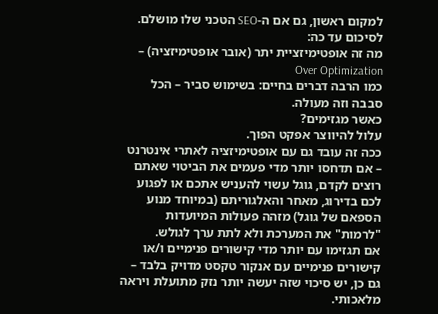למקום ראשון, גם אם ה-SEO הטכני שלו מושלם.
לסיכום עד כה:
מה זה אופטימיזציית יתר (אובר אופטימיזציה) – Over Optimization
כמו הרבה דברים בחיים: בשימוש סביר – הכל סבבה וזה מעולה.
כאשר מגזימים?
עלול להיווצר אפקט הפוך.
ככה זה עובד גם עם אופטימיזציה לאתרי אינטרנט – אם תדחסו יותר מדי פעמים את הביטוי שאתם רוצים לקדם, גוגל עשוי להעניש אתכם או לפגוע לכם בדירוג, מאחר והאלגוריתם (במיוחד מנוע הספאם של גוגל) מזהה פעולות המיועדות "לרמות" את המערכת ולא לתת ערך לגולש.
אם תגזימו עם יותר מדי קישורים פנימיים ו/או קישורים פנימיים עם אנקור טקסט מדויק בלבד – גם כן, יש סיכוי שזה יעשה יותר נזק מתועלת ויראה מלאכותי.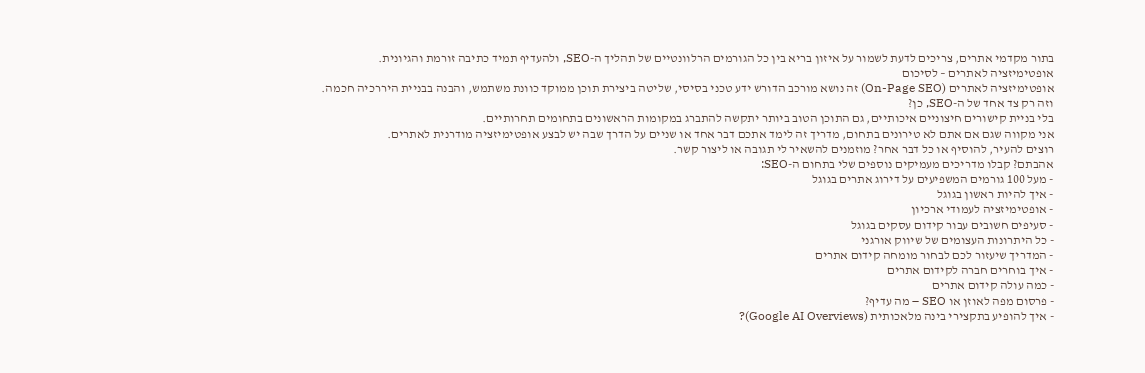בתור מקדמי אתרים, צריכים לדעת לשמור על איזון בריא בין כל הגורמים הרלוונטיים של תהליך ה-SEO, ולהעדיף תמיד כתיבה זורמת והגיונית.
אופטימיזציה לאתרים – לסיכום
אופטימיזציה לאתרים (On-Page SEO) זה נושא מורכב הדורש ידע טכני בסיסי, שליטה ביצירת תוכן ממוקד כוונת משתמש, והבנה בבניית היררכיה חכמה.
וזה רק צד אחד של ה-SEO, כן?
בלי בניית קישורים חיצוניים איכותיים, גם התוכן הטוב ביותר יתקשה להתברג במקומות הראשונים בתחומים תחרותיים.
אני מקווה שגם אם אתם לא טירונים בתחום, מדריך זה לימד אתכם דבר אחד או שניים על הדרך שבה יש לבצע אופטימיזציה מודרנית לאתרים.
רוצים להעיר, להוסיף או כל דבר אחר? מוזמנים להשאיר לי תגובה או ליצור קשר.
אהבתם? קבלו מדריכים מעמיקים נוספים שלי בתחום ה-SEO:
- מעל 100 גורמים המשפיעים על דירוג אתרים בגוגל
- איך להיות ראשון בגוגל
- אופטימיזציה לעמודי ארכיון
- סעיפים חשובים עבור קידום עסקים בגוגל
- כל היתרונות העצומים של שיווק אורגני
- המדריך שיעזור לכם לבחור מומחה קידום אתרים
- איך בוחרים חברה לקידום אתרים
- כמה עולה קידום אתרים
- פרסום מפה לאוזן או SEO – מה עדיף?
- איך להופיע בתקצירי בינה מלאכותית (Google AI Overviews)?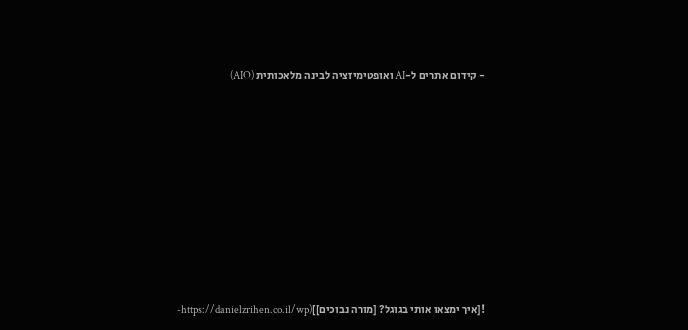- קידום אתרים ל-AI ואופטימיזציה לבינה מלאכותית (AIO)











![איך ימצאו אותי בגוגל? [מורה נבוכים]](https://danielzrihen.co.il/wp-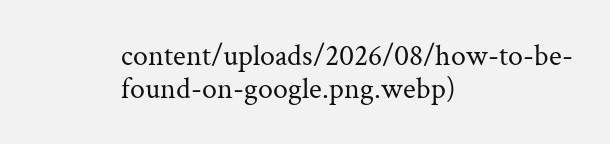content/uploads/2026/08/how-to-be-found-on-google.png.webp)